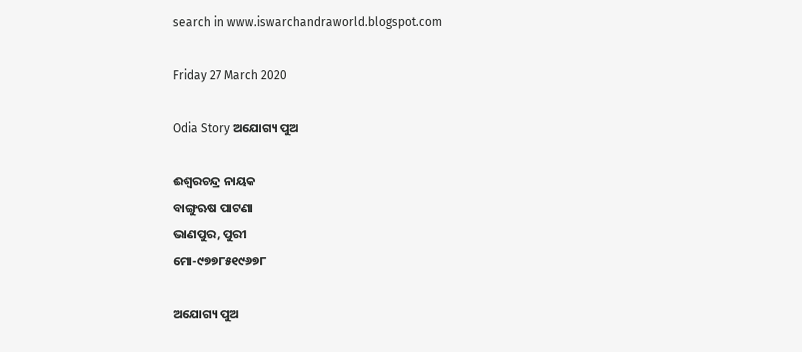search in www.iswarchandraworld.blogspot.com

Friday 27 March 2020

Odia Story ଅଯୋଗ୍ୟ ପୁଅ

ଈଶ୍ୱରଚନ୍ଦ୍ର ନାୟକ
ବାଙ୍ଗୁଋଷ ପାଟଣା
ଭାଣପୁର, ପୁରୀ
ମୋ-୯୭୭୮୫୧୯୬୭୮

ଅଯୋଗ୍ୟ ପୁଅ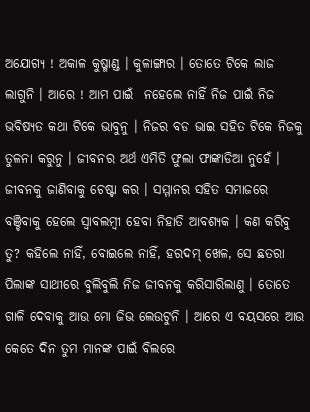ଅଯୋଗ୍ୟ ! ଅକାଳ କୁଷ୍ମାଣ୍ଡ । କୁଳାଙ୍ଗାର । ତୋତେ ଟିକେ ଲାଜ ଲାଗୁନି । ଆରେ ! ଆମ ପାଇଁ  ନହେଲେ ନାହିଁ ନିଜ ପାଇଁ ନିଜ ଭବିଷ୍ୟତ କଥା ଟିକେ ଭାବୁନୁ । ନିଜର ବଡ ଭାଇ ସହିତ ଟିକେ ନିଜକୁ ତୁଳନା କରୁନୁ । ଜୀବନର ଅର୍ଥ ଏମିତି ଫୁଲା ଫାଙ୍କାଡିଆ ନୁହେଁ । ଜୀବନକୁ ଜାଣିବାକୁ ଚେଷ୍ଟା କର । ସମ୍ମାନର ସହିତ ସମାଜରେ ବଞ୍ଚିବାକୁ ହେଲେ ସ୍ୱାବଲମ୍ବୀ ହେବା ନିହାତି ଆବଶ୍ୟକ । କଣ କରିବୁ ତୁ? କହିଲେ ନାହିଁ, ବୋଇଲେ ନାହିଁ, ହରଦମ୍ ଖେଳ, ସେ ଛତରା ପିଲାଙ୍କ ସାଥୀରେ ବୁଲିବୁଲି ନିଜ ଜୀବନକୁ କରିସାରିଲାଣୁ । ତୋତେ ଗାଳି ଦେବାକୁ ଆଉ ମୋ ଜିଭ ଲେଉଟୁନି । ଆରେ ଏ ବୟସରେ ଆଉ କେତେ ଦିନ ତୁମ ମାନଙ୍କ ପାଇଁ ବିଲରେ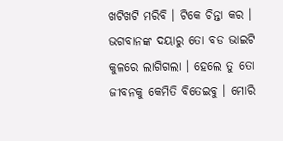ଖଟିଖଟି ମରିବି । ଟିକେ ଚିନ୍ତା କର । ଭଗବାନଙ୍କ ଦୟାରୁ ତୋ ବଡ ଭାଇଟି କୁଳରେ ଲାଗିଗଲା । ହେଲେ ତୁ ତୋ ଜୀବନକୁ କେମିତି ବିତେଇବୁ । ମୋରି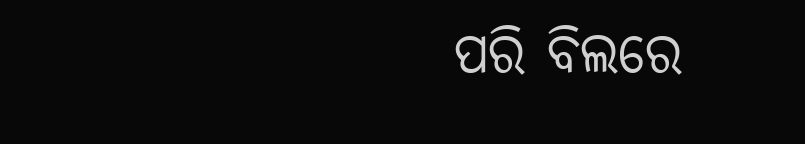ପରି ବିଲରେ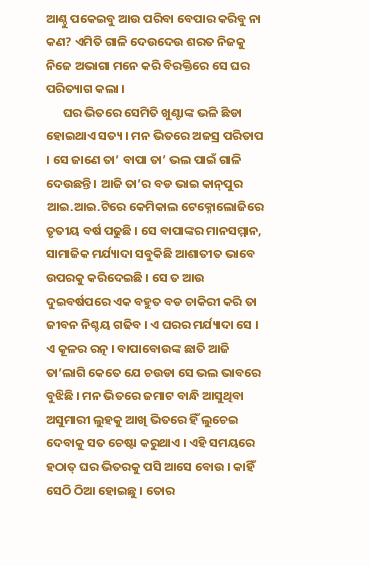ଆଣ୍ଠୁ ପକେଇବୁ ଆଉ ପରିବା ବେପାର କରିବୁ ନା କଣ? ଏମିତି ଗାଳି ଦେଉଦେଉ ଶରତ ନିଜକୁ ନିଜେ ଅଭାଗା ମନେ କରି ବିରକ୍ତିରେ ସେ ଘର ପରିତ୍ୟାଗ କଲା ।
      ଘର ଭିତରେ ସେମିତି ଖୁଣ୍ଟାଙ୍କ ଭଳି ଛିଡା ହୋଇଥାଏ ସତ୍ୟ । ମନ ଭିତରେ ଅଜସ୍ର ପରିତାପ । ସେ ଜାଣେ ତା’ ବାପା ତା’ ଭଲ ପାଇଁ ଗାଳି ଦେଉଛନ୍ତି । ଆଜି ତା’ର ବଡ ଭାଇ କାନ୍‌ପୁର ଆଇ.ଆଇ.ଟିରେ କେମିକାଲ ଟେକ୍ନୋଲୋଜିରେ ତୃତୀୟ ବର୍ଷ ପଢୁଛି । ସେ ବାପାଙ୍କର ମାନସମ୍ମାନ, ସାମାଜିକ ମର୍ଯ୍ୟାଦା ସବୁକିଛି ଆଶାତୀତ ଭାବେ ଉପରକୁ କରିଦେଇଛି । ସେ ତ ଆଉ ଦୁଇବର୍ଷପରେ ଏକ ବହୁତ ବଡ ଚାକିରୀ କରି ତା ଜୀବନ ନିଶ୍ଚୟ ଗଢିବ । ଏ ଘରର ମର୍ଯ୍ୟାଦା ସେ । ଏ କୂଳର ରତ୍ନ । ବାପାବୋଉଙ୍କ ଛାତି ଆଜି ତା’ଲାଗି କେତେ ଯେ ଚଉଡା ସେ ଭଲ ଭାବରେ ବୁଝିଛି । ମନ ଭିତରେ ଜମାଟ ବାନ୍ଧି ଆସୁଥିବା ଅସୁମାରୀ ଲୁହକୁ ଆଖି ଭିତରେ ହିଁ ଲୁଚେଇ ଦେବାକୁ ସତ ଚେଷ୍ଟା କରୁଥାଏ । ଏହି ସମୟରେ ହଠାତ୍ ଘର ଭିତରକୁ ପସି ଆସେ ବୋଉ । କାହିଁ ସେଠି ଠିଆ ହୋଇଛୁ । ତୋର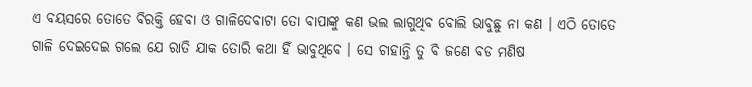ଏ ବୟସରେ ତୋତେ ବିରକ୍ତି ହେବା ଓ ଗାଳିଦେବାଟା ତୋ ବାପାଙ୍କୁ କଣ ଭଲ ଲାଗୁଥିବ ବୋଲି ଭାବୁଛୁ ନା କଣ । ଏଠି ତୋତେ ଗାଳି ଦେଇଦେଇ ଗଲେ ଯେ ରାତି ଯାକ ତୋରି କଥା ହିଁ ଭାବୁଥିବେ । ସେ ଚାହାନ୍ତି ତୁ ବି ଜଣେ ବଡ ମଣିଷ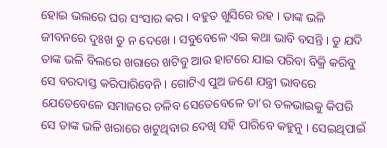ହୋଇ ଭଲରେ ଘର ସଂସାର କର । ବହୁତ ଖୁସିରେ ରହ । ତାଙ୍କ ଭଳି ଜୀବନରେ ଦୁଃଖ ତୁ ନ ଦେଖେ । ସବୁବେଳେ ଏଇ କଥା ଭାବି ବସନ୍ତି । ତୁ ଯଦି ତାଙ୍କ ଭଳି ବିଲରେ ଖରାରେ ଖଟିବୁ ଆଉ ହାଟରେ ଯାଇ ପରିବା ବିକ୍ରି କରିବୁ ସେ ବରଦାସ୍ତ କରିପାରିବେନି । ଗୋଟିଏ ପୁଅ ଜଣେ ଯନ୍ତ୍ରୀ ଭାବରେ ଯେତେବେଳେ ସମାଜରେ ଚଳିବ ସେତେବେଳେ ତା’ର ତଳଭାଇକୁ କିପରି ସେ ତାଙ୍କ ଭଳି ଖରାରେ ଖଟୁଥିବାର ଦେଖି ସହି ପାରିବେ କହୁନୁ । ସେଇଥିପାଇଁ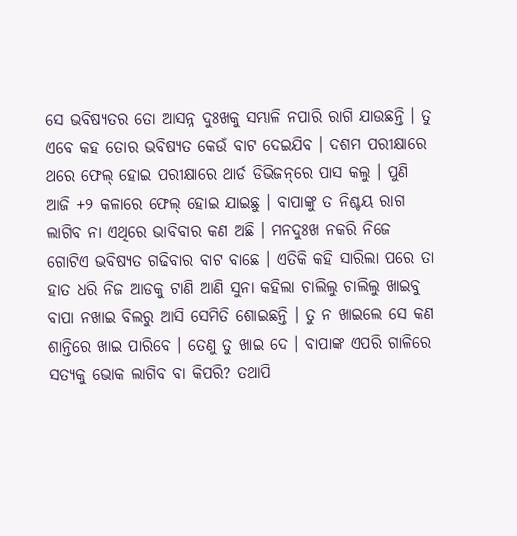ସେ ଭବିଷ୍ୟତର ତୋ ଆସନ୍ନ ଦୁଃଖକୁ ସମ୍ଭାଳି ନପାରି ରାଗି ଯାଉଛନ୍ତି । ତୁ ଏବେ କହ ତୋର ଭବିଷ୍ୟତ କେଉଁ ବାଟ ଦେଇଯିବ । ଦଶମ ପରୀକ୍ଷାରେ ଥରେ ଫେଲ୍ ହୋଇ ପରୀକ୍ଷାରେ ଥାର୍ଡ ଡିଭିଜନ୍‌ରେ ପାସ କଲୁ । ପୁଣି ଆଜି +୨ କଳାରେ ଫେଲ୍ ହୋଇ ଯାଇଛୁ । ବାପାଙ୍କୁ ତ ନିଶ୍ଚୟ ରାଗ ଲାଗିବ ନା ଏଥିରେ ଭାବିବାର କଣ ଅଛି । ମନଦୁଃଖ ନକରି ନିଜେ ଗୋଟିଏ ଭବିଷ୍ୟତ ଗଢିବାର ବାଟ ବାଛେ । ଏତିକି କହି ସାରିଲା ପରେ ତା ହାତ ଧରି ନିଜ ଆଡକୁ ଟାଣି ଆଣି ସୁନା କହିଲା ଚାଲିଲୁ ଚାଲିଲୁ ଖାଇବୁ ବାପା ନଖାଇ ବିଲରୁ ଆସି ସେମିତି ଶୋଇଛନ୍ତି । ତୁ ନ ଖାଇଲେ ସେ କଣ ଶାନ୍ତିରେ ଖାଇ ପାରିବେ । ତେଣୁ ତୁ ଖାଇ ଦେ । ବାପାଙ୍କ ଏପରି ଗାଳିରେ ସତ୍ୟକୁ ଭୋକ ଲାଗିବ ବା କିପରି? ତଥାପି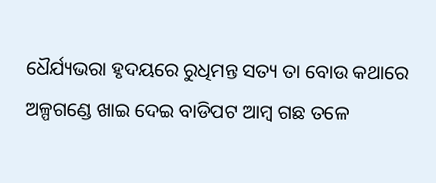ଧୈର୍ଯ୍ୟଭରା ହୃଦୟରେ ରୁଧିମନ୍ତ ସତ୍ୟ ତା ବୋଉ କଥାରେ ଅଳ୍ପଗଣ୍ଡେ ଖାଇ ଦେଇ ବାଡିପଟ ଆମ୍ବ ଗଛ ତଳେ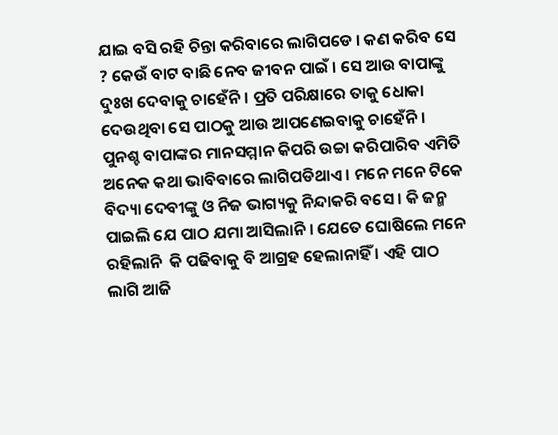ଯାଇ ବସି ରହି ଚିନ୍ତା କରିବାରେ ଲାଗିପଡେ । କଣ କରିବ ସେ ? କେଉଁ ବାଟ ବାଛି ନେବ ଜୀବନ ପାଇଁ । ସେ ଆଉ ବାପାଙ୍କୁ ଦୁଃଖ ଦେବାକୁ ଚାହେଁନି । ପ୍ରତି ପରିକ୍ଷାରେ ତାକୁ ଧୋକା ଦେଉଥିବା ସେ ପାଠକୁ ଆଉ ଆପଣେଇବାକୁ ଚାହେଁନି । ପୁନଶ୍ଚ ବାପାଙ୍କର ମାନସମ୍ମାନ କିପରି ଉଚ୍ଚା କରିପାରିବ ଏମିତି ଅନେକ କଥା ଭାବିବାରେ ଲାଗିପଡିଥାଏ । ମନେ ମନେ ଟିକେ ବିଦ୍ୟା ଦେବୀଙ୍କୁ ଓ ନିଜ ଭାଗ୍ୟକୁ ନିନ୍ଦାକରି ବସେ । କି ଜନ୍ମ ପାଇଲି ଯେ ପାଠ ଯମା ଆସିଲାନି । ଯେତେ ଘୋଷିଲେ ମନେ ରହିଲାନି  କି ପଢିବାକୁ ବି ଆଗ୍ରହ ହେଲାନାହିଁ । ଏହି ପାଠ ଲାଗି ଆଜି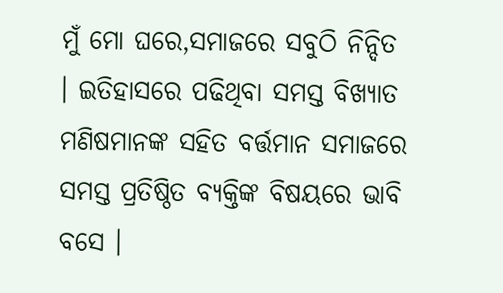ମୁଁ ମୋ ଘରେ,ସମାଜରେ ସବୁଠି ନିନ୍ଦିତ । ଇତିହାସରେ ପଢିଥିବା ସମସ୍ତ ବିଖ୍ୟାତ ମଣିଷମାନଙ୍କ ସହିତ ବର୍ତ୍ତମାନ ସମାଜରେ ସମସ୍ତ ପ୍ରତିଷ୍ଠିତ ବ୍ୟକ୍ତିଙ୍କ ବିଷୟରେ ଭାବି ବସେ ।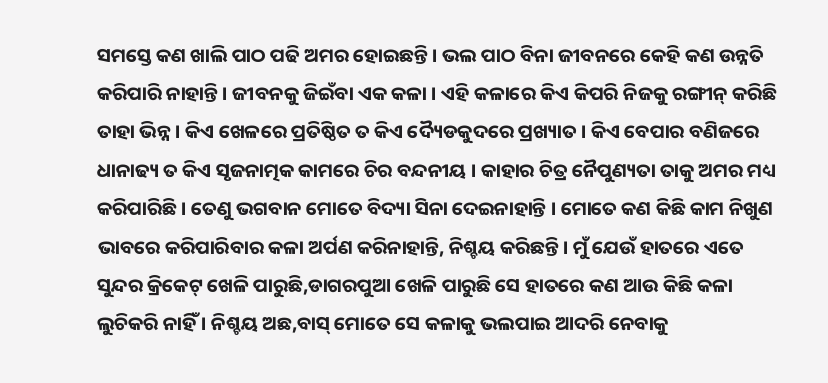ସମସ୍ତେ କଣ ଖାଲି ପାଠ ପଢି ଅମର ହୋଇଛନ୍ତି । ଭଲ ପାଠ ବିନା ଜୀବନରେ କେହି କଣ ଉନ୍ନତି କରିପାରି ନାହାନ୍ତି । ଜୀବନକୁ ଜିଇଁବା ଏକ କଳା । ଏହି କଳାରେ କିଏ କିପରି ନିଜକୁ ରଙ୍ଗୀନ୍ କରିଛି ତାହା ଭିନ୍ନ । କିଏ ଖେଳରେ ପ୍ରତିଷ୍ଠିତ ତ କିଏ ଦ୍ୟୈଡକୁଦରେ ପ୍ରଖ୍ୟାତ । କିଏ ବେପାର ବଣିଜରେ ଧାନାଢ୍ୟ ତ କିଏ ସୃଜନାତ୍ମକ କାମରେ ଚିର ବନ୍ଦନୀୟ । କାହାର ଚିତ୍ର ନୈପୁଣ୍ୟତା ତାକୁ ଅମର ମଧ୍ୟ କରିପାରିଛି । ତେଣୁ ଭଗବାନ ମୋତେ ବିଦ୍ୟା ସିନା ଦେଇନାହାନ୍ତି । ମୋତେ କଣ କିଛି କାମ ନିଖୁଣ ଭାବରେ କରିପାରିବାର କଳା ଅର୍ପଣ କରିନାହାନ୍ତି, ନିଶ୍ଚୟ କରିଛନ୍ତି । ମୁଁ ଯେଉଁ ହାତରେ ଏତେ ସୁନ୍ଦର କ୍ରିକେଟ୍ ଖେଳି ପାରୁଛି,ଡାଗରପୁଆ ଖେଳି ପାରୁଛି ସେ ହାତରେ କଣ ଆଉ କିଛି କଳା ଲୁଚିକରି ନାହିଁ । ନିଶ୍ଚୟ ଅଛ,ବାସ୍ ମୋତେ ସେ କଳାକୁ ଭଲପାଇ ଆଦରି ନେବାକୁ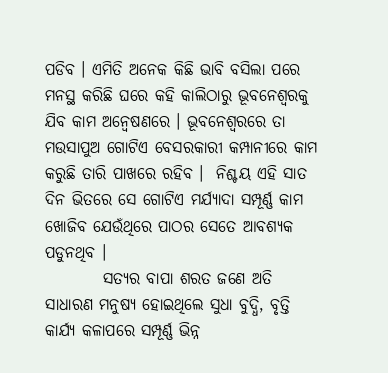ପଡିବ । ଏମିତି ଅନେକ କିଛି ଭାବି ବସିଲା ପରେ ମନସ୍ଥ କରିଛି ଘରେ କହି କାଲିଠାରୁ ଭୂବନେଶ୍ୱରକୁ ଯିବ କାମ ଅନ୍ୱେଷଣରେ । ଭୂବନେଶ୍ୱରରେ ତା ମଉସାପୁଅ ଗୋଟିଏ ବେସରକାରୀ କମ୍ପାନୀରେ କାମ କରୁଛି ତାରି ପାଖରେ ରହିବ ।  ନିଶ୍ଚୟ ଏହି ସାତ ଦିନ ଭିତରେ ସେ ଗୋଟିଏ ମର୍ଯ୍ୟାଦା ସମ୍ପୂର୍ଣ୍ଣ କାମ ଖୋଜିବ ଯେଉଁଥିରେ ପାଠର ସେତେ ଆବଶ୍ୟକ ପଡୁନଥିବ ।
         ସତ୍ୟର ବାପା ଶରତ ଜଣେ ଅତି ସାଧାରଣ ମନୁଷ୍ୟ ହୋଇଥିଲେ ସୁଧା ବୁଦ୍ଧି, ବୃତ୍ତି କାର୍ଯ୍ୟ କଳାପରେ ସମ୍ପୂର୍ଣ୍ଣ ଭିନ୍ନ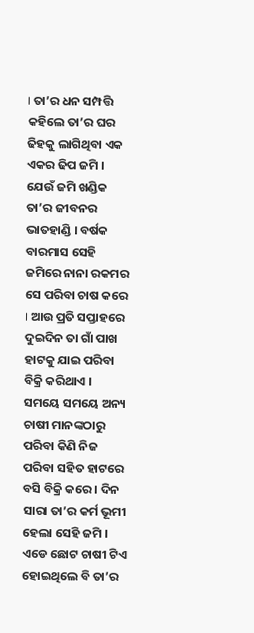। ତା’ର ଧନ ସମ୍ପତ୍ତି କହିଲେ ତା’ର ଘର ଢିହକୁ ଲାଗିଥିବା ଏକ ଏକର ଢିପ ଜମି । ଯେଉଁ ଜମି ଖଣ୍ଡିକ ତା’ର ଜୀବନର ଭାତହାଣ୍ଡି । ବର୍ଷକ ବାରମାସ ସେହି ଜମିରେ ନାନା ରକମର ସେ ପରିବା ଚାଷ କରେ । ଆଉ ପ୍ରତି ସପ୍ତାହରେ ଦୁଇଦିନ ତା ଗାଁ ପାଖ ହାଟକୁ ଯାଇ ପରିବା ବିକ୍ରି କରିଥାଏ । ସମୟେ ସମୟେ ଅନ୍ୟ ଚାଷୀ ମାନଙ୍କଠାରୁ ପରିବା କିଣି ନିଜ ପରିବା ସହିତ ହାଟରେ ବସି ବିକ୍ରି କରେ । ଦିନ ସାରା ତା’ର କର୍ମ ଭୂମୀ ହେଲା ସେହି ଜମି । ଏଡେ ଛୋଟ ଚାଷୀ ଟିଏ ହୋଇଥିଲେ ବି ତା’ର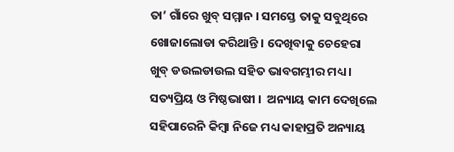ତା’ ଗାଁରେ ଖୁବ୍ ସମ୍ମାନ । ସମସ୍ତେ ତାକୁ ସବୁଥିରେ ଖୋଜାଲୋଡା କରିଥାନ୍ତି । ଦେଖିବାକୁ ଚେହେରା ଖୁବ୍ ଡଉଲଡାଉଲ ସହିତ ଭାବଗମ୍ଭୀର ମଧ୍ୟ । ସତ୍ୟପ୍ରିୟ ଓ ମିଷ୍ଠଭାଷୀ ।  ଅନ୍ୟାୟ କାମ ଦେଖିଲେ ସହିପାରେନି କିମ୍ବା ନିଜେ ମଧ୍ୟ କାହାପ୍ରତି ଅନ୍ୟାୟ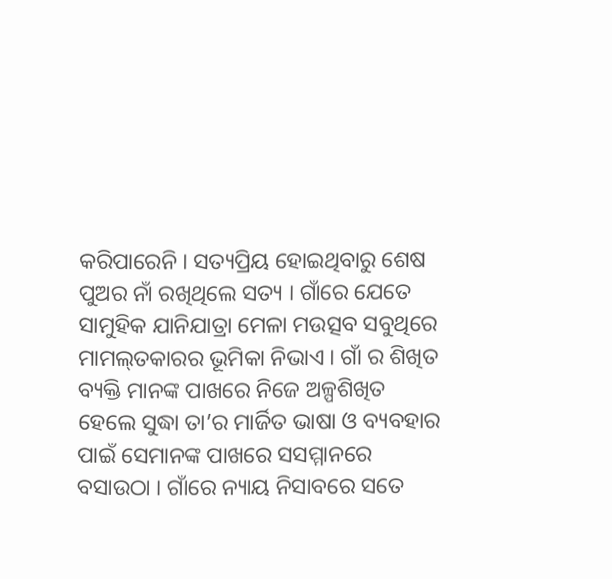କରିପାରେନି । ସତ୍ୟପ୍ରିୟ ହୋଇଥିବାରୁ ଶେଷ ପୁଅର ନାଁ ରଖିଥିଲେ ସତ୍ୟ । ଗାଁରେ ଯେତେ ସାମୁହିକ ଯାନିଯାତ୍ରା ମେଳା ମଉତ୍ସବ ସବୁଥିରେ ମାମଲ୍‌ତକାରର ଭୂମିକା ନିଭାଏ । ଗାଁ ର ଶିଖିତ ବ୍ୟକ୍ତି ମାନଙ୍କ ପାଖରେ ନିଜେ ଅଳ୍ପଶିଖିତ ହେଲେ ସୁଦ୍ଧା ତା’ର ମାର୍ଜିତ ଭାଷା ଓ ବ୍ୟବହାର ପାଇଁ ସେମାନଙ୍କ ପାଖରେ ସସମ୍ମାନରେ ବସାଉଠା । ଗାଁରେ ନ୍ୟାୟ ନିସାବରେ ସତେ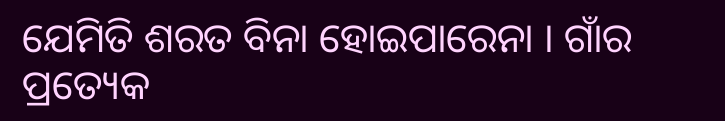ଯେମିତି ଶରତ ବିନା ହୋଇପାରେନା । ଗାଁର ପ୍ରତ୍ୟେକ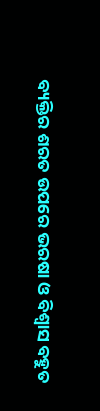ବ୍ୟକ୍ତିର ଶରତ ଉପରେ ଭରଷା ଓ ବିଶ୍ୱାସ ବହୁତ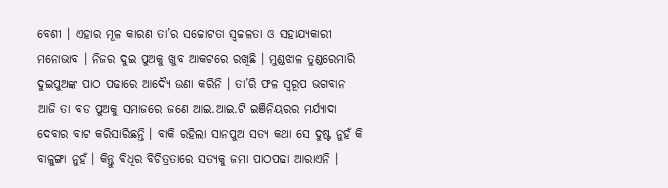ବେଶୀ । ଏହାର ମୂଳ କାରଣ ତା’ର ସଚ୍ଚୋଟତା ସ୍ୱଚ୍ଚଳତା ଓ ସହାଯ୍ୟକାରୀ ମନୋଭାବ । ନିଜର ଦୁଇ ପୁଅକୁ ଖୁବ ଆକଟରେ ରଖିଛି । ମୁଣ୍ଡଝାଳ ତୁଣ୍ଡରେମାରି ଦୁଇପୁଅଙ୍କ ପାଠ ପଢାରେ ଆଦ୍ୟୈ ଉଣା କରିନି । ତା’ରି ଫଳ ସ୍ୱରୂପ ଭଗବାନ ଆଜି ତା ବଡ ପୁଅକୁ ସମାଜରେ ଜଣେ ଆଇ.ଆଇ.ଟି ଇଞିନିୟରର ମର୍ଯ୍ୟାଦା ଦେବାର ବାଟ କରିସାରିଛନ୍ତି । ବାକି ରହିଲା ସାନପୁଅ ସତ୍ୟ କଥା ସେ ଦୁଷ୍ଟ ନୁହଁ କି ବାଳୁଙ୍ଗା ନୁହଁ । କିନ୍ତୁ ବିଧିର ବିଚିତ୍ରତାରେ ସତ୍ୟକୁ ଜମା ପାଠପଢା ଆରାଏନି ।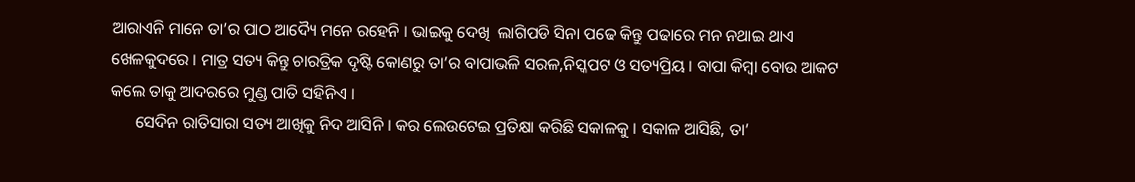ଆରାଏନି ମାନେ ତା’ର ପାଠ ଆଦ୍ୟୈ ମନେ ରହେନି । ଭାଇକୁ ଦେଖି  ଲାଗିପଡି ସିନା ପଢେ କିନ୍ତୁ ପଢାରେ ମନ ନଥାଇ ଥାଏ ଖେଳକୁଦରେ । ମାତ୍ର ସତ୍ୟ କିନ୍ତୁ ଚାରତ୍ରିକ ଦୃଷ୍ଟି କୋଣରୁ ତା’ର ବାପାଭଳି ସରଳ,ନିସ୍କପଟ ଓ ସତ୍ୟପ୍ରିୟ । ବାପା କିମ୍ବା ବୋଉ ଆକଟ କଲେ ତାକୁ ଆଦରରେ ମୁଣ୍ଡ ପାତି ସହିନିଏ ।
      ସେଦିନ ରାତିସାରା ସତ୍ୟ ଆଖିକୁ ନିଦ ଆସିନି । କର ଲେଉଟେଇ ପ୍ରତିକ୍ଷା କରିଛି ସକାଳକୁ । ସକାଳ ଆସିଛି, ତା’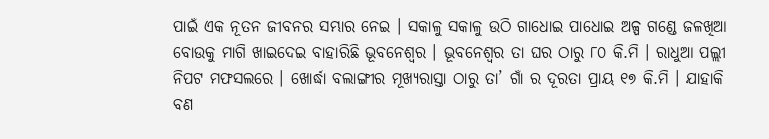ପାଇଁ ଏକ ନୂତନ ଜୀବନର ସମ୍ଭାର ନେଇ । ସକାଳୁ ସକାଳୁ ଉଠି ଗାଧୋଇ ପାଧୋଇ ଅଳ୍ପ ଗଣ୍ଡେ ଜଳଖିଆ ବୋଉକୁ ମାଗି ଖାଇଦେଇ ବାହାରିଛି ଭୂବନେଶ୍ୱର । ଭୂବନେଶ୍ୱର ତା ଘର ଠାରୁ ୮୦ କି.ମି । ରାଧୁଆ ପଲ୍ଲୀ ନିପଟ ମଫସଲରେ । ଖୋର୍ଦ୍ଧା ବଲାଙ୍ଗୀର ମୂଖ୍ୟରାସ୍ତା ଠାରୁ ତା’ ଗାଁ ର ଦୂରତା ପ୍ରାୟ ୧୭ କି.ମି । ଯାହାକି ବଣ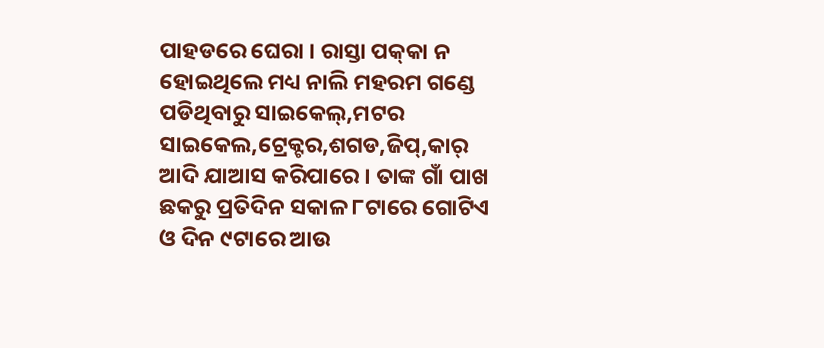ପାହଡରେ ଘେରା । ରାସ୍ତା ପକ୍‌କା ନ ହୋଇଥିଲେ ମଧ୍ୟ ନାଲି ମହରମ ଗଣ୍ଡେ ପଡିଥିବାରୁ ସାଇକେଲ୍‌,ମଟର ସାଇକେଲ,ଟ୍ରେକ୍ଟର,ଶଗଡ,ଜିପ୍‌,କାର୍ ଆଦି ଯାଆସ କରିପାରେ । ତାଙ୍କ ଗାଁ ପାଖ ଛକରୁ ପ୍ରତିଦିନ ସକାଳ ୮ଟାରେ ଗୋଟିଏ ଓ ଦିନ ୯ଟାରେ ଆଉ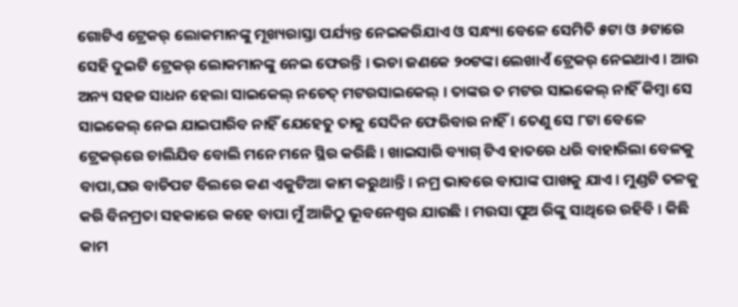ଗୋଟିଏ ଟ୍ରେକର୍ ଲୋକମାନଙ୍କୁ ମୂଖ୍ୟରାସ୍ତା ପର୍ଯ୍ୟନ୍ତ ନେଇକରିଯାଏ ଓ ସନ୍ଧ୍ୟା ବେଳେ ସେମିତି ୫ଟା ଓ ୬ଟାରେ ସେହି ଦୁଇଟି ଟ୍ରେକର୍ ଲୋକମାନଙ୍କୁ ନେଇ ଫେରନ୍ତି । ଭଡା ଜଣକେ ୨୦ଟଙ୍କା ଲେଖାଏଁ ଟ୍ରେକର୍ ନେଇଥାଏ । ଆଉ ଅନ୍ୟ ସହଜ ସାଧନ ହେଲା ସାଇକେଲ୍ ନଚେତ୍ ମଟରସାଇକେଲ୍ । ତାଙ୍କର ତ ମଟର ସାଇକେଲ୍ ନାହିଁ କିମ୍ବା ସେ ସାଇକେଲ୍ ନେଇ ଯାଇପାରିବ ନାହିଁ ଯେହେତୁ ତାକୁ ସେଦିନ ଫେରିବାର ନାହିଁ । ତେଣୁ ସେ ୮ଟା ବେଳେ ଟ୍ରେକର୍‌ରେ ଚାଲିଯିବ ବୋଲି ମନେ ମନେ ସ୍ଥିର କରିଛି । ଖାଇସାରି ବ୍ୟାଗ୍ ଟିଏ ହାତରେ ଧରି ବାହାରିଲା ବେଳକୁ ବାପା,ଘର ବାଡିପଟ ବିଲରେ କଣ ଏକୁଟିଆ କାମ କରୁଥାନ୍ତି । ନମ୍ର ଭାବରେ ବାପାଙ୍କ ପାଖକୁ ଯାଏ । ମୁଣ୍ଡଟି ତଳକୁ କରି ବିନମ୍ରତା ସହକାରେ କହେ ବାପା ମୁଁ ଆଜିଠୁ ଭୂବନେଶ୍ୱର ଯାଉଛି । ମଉସା ପୁଅ ରିଙ୍କୁ ସାଥିରେ ରହିବି । କିଛି କାମ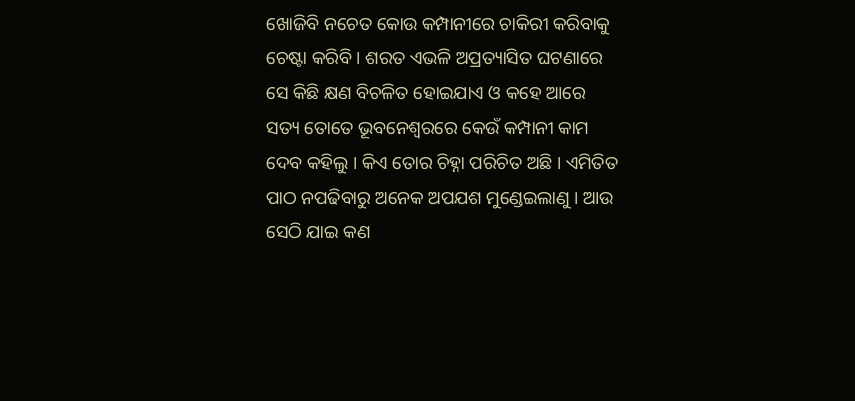ଖୋଜିବି ନଚେତ କୋଉ କମ୍ପାନୀରେ ଚାକିରୀ କରିବାକୁ ଚେଷ୍ଟା କରିବି । ଶରତ ଏଭଳି ଅପ୍ରତ୍ୟାସିତ ଘଟଣାରେ ସେ କିଛି କ୍ଷଣ ବିଚଳିତ ହୋଇଯାଏ ଓ କହେ ଆରେ ସତ୍ୟ ତୋତେ ଭୂବନେଶ୍ୱରରେ କେଉଁ କମ୍ପାନୀ କାମ ଦେବ କହିଲୁ । କିଏ ତୋର ଚିହ୍ନା ପରିଚିତ ଅଛି । ଏମିତିତ ପାଠ ନପଢିବାରୁ ଅନେକ ଅପଯଶ ମୁଣ୍ଡେଇଲାଣୁ । ଆଉ ସେଠି ଯାଇ କଣ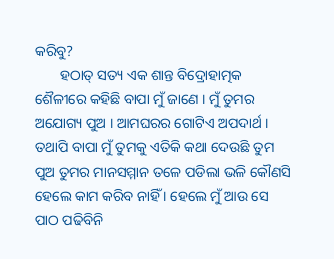କରିବୁ?
       ହଠାତ୍ ସତ୍ୟ ଏକ ଶାନ୍ତ ବିଦ୍ରୋହାତ୍ମକ ଶୈଳୀରେ କହିଛି ବାପା ମୁଁ ଜାଣେ । ମୁଁ ତୁମର ଅଯୋଗ୍ୟ ପୁଅ । ଆମଘରର ଗୋଟିଏ ଅପଦାର୍ଥ । ତଥାପି ବାପା ମୁଁ ତୁମକୁ ଏତିକି କଥା ଦେଉଛି ତୁମ ପୁଅ ତୁମର ମାନସମ୍ମାନ ତଳେ ପଡିଲା ଭଳି କୌଣସି ହେଲେ କାମ କରିବ ନାହିଁ । ହେଲେ ମୁଁ ଆଉ ସେ ପାଠ ପଢିବିନି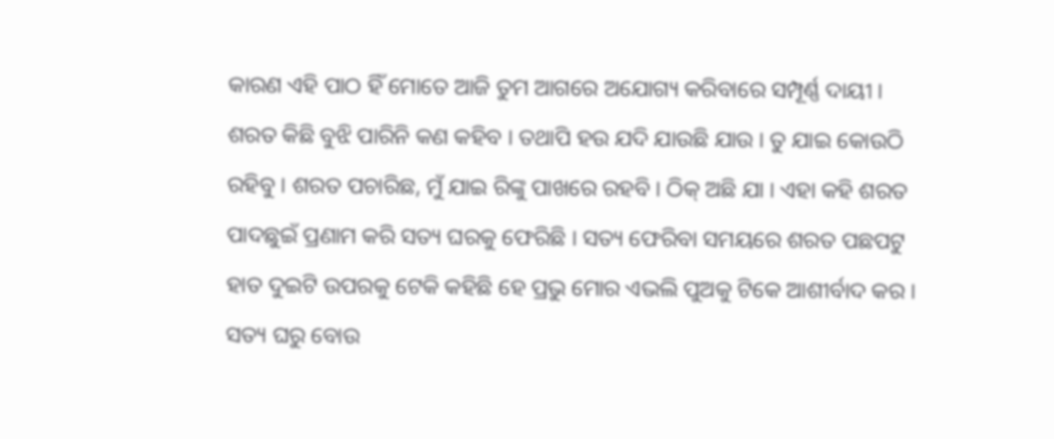କାରଣ ଏହି ପାଠ ହିଁ ମୋତେ ଆଜି ତୁମ ଆଗରେ ଅଯୋଗ୍ୟ କରିବାରେ ସମ୍ପୂର୍ଣ୍ଣ ଦାୟୀ । ଶରତ କିଛି ବୁଝି ପାରିନି କଣ କହିବ । ତଥାପି ହଉ ଯଦି ଯାଉଛି ଯାଉ । ତୁ ଯାଇ କୋଉଠି ରହିବୁ । ଶରତ ପଚାରିଛ, ମୁଁ ଯାଇ ରିଙ୍କୁ ପାଖରେ ରହବି । ଠିକ୍ ଅଛି ଯା । ଏହା କହି ଶରତ ପାଦଛୁଇଁ ପ୍ରଣାମ କରି ସତ୍ୟ ଘରକୁ ଫେରିଛି । ସତ୍ୟ ଫେରିବା ସମୟରେ ଶରତ ପଛପଟୁ ହାତ ଦୁଇଟି ଉପରକୁ ଟେକି କହିଛି ହେ ପ୍ରଭୁ ମୋର ଏଭଲି ପୁଅକୁ ଟିକେ ଆଶୀର୍ବାଦ କର । ସତ୍ୟ ଘରୁ ବୋଉ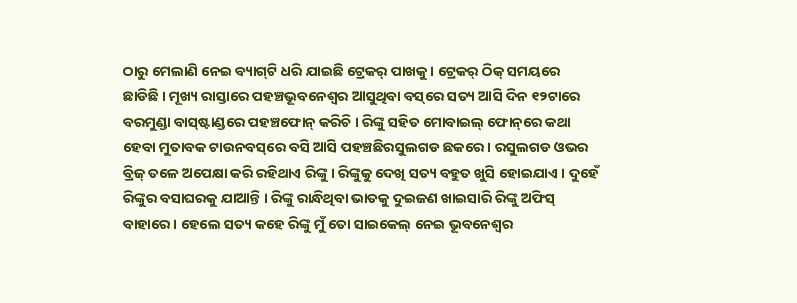ଠାରୁ ମେଲାଣି ନେଇ ବ୍ୟାଗ୍‌ଟି ଧରି ଯାଇଛି ଟ୍ରେକର୍ ପାଖକୁ । ଟ୍ରେକର୍ ଠିକ୍ ସମୟରେ ଛାଡିଛି । ମୂଖ୍ୟ ରାସ୍ତାରେ ପହଞ୍ଚଭୂବନେଶ୍ୱର ଆସୁଥିବା ବସ୍‌ରେ ସତ୍ୟ ଆସି ଦିନ ୧୨ଟାରେ ବରମୁଣ୍ଡା ବାସ୍‌ଷ୍ଟାଣ୍ଡରେ ପହଞ୍ଚଫୋନ୍ କରିଚି । ରିଙ୍କୁ ସହିତ ମୋବାଇଲ୍ ଫୋନ୍‌ରେ କଥା ହେବା ମୁତାବକ ଟାଉନବସ୍‌ରେ ବସି ଆସି ପହଞ୍ଚଛିରସୁଲଗଡ ଛକରେ । ରସୁଲଗଡ ଓଭର ବ୍ରିଜ୍ ତଳେ ଅପେକ୍ଷା କରି ରହିଥାଏ ରିଙ୍କୁ । ରିଙ୍କୁକୁ ଦେଖି ସତ୍ୟ ବହୁତ ଖୁସି ହୋଇଯାଏ । ଦୁହେଁ ରିଙ୍କୁର ବସାଘରକୁ ଯାଆନ୍ତି । ରିଙ୍କୁ ରାନ୍ଧିଥିବା ଭାତକୁ ଦୁଇଜଣ ଖାଇସାରି ରିଙ୍କୁ ଅଫିସ୍ ବାହାରେ । ହେଲେ ସତ୍ୟ କହେ ରିଙ୍କୁ ମୁଁ ତୋ ସାଇକେଲ୍ ନେଇ ଭୂବନେଶ୍ୱର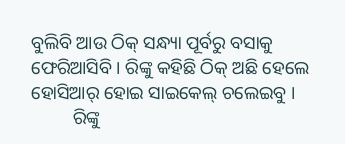ବୁଲିବି ଆଉ ଠିକ୍ ସନ୍ଧ୍ୟା ପୂର୍ବରୁ ବସାକୁ ଫେରିଆସିବି । ରିଙ୍କୁ କହିଛି ଠିକ୍ ଅଛି ହେଲେ ହୋସିଆର୍ ହୋଇ ସାଇକେଲ୍ ଚଲେଇବୁ ।
         ରିଙ୍କୁ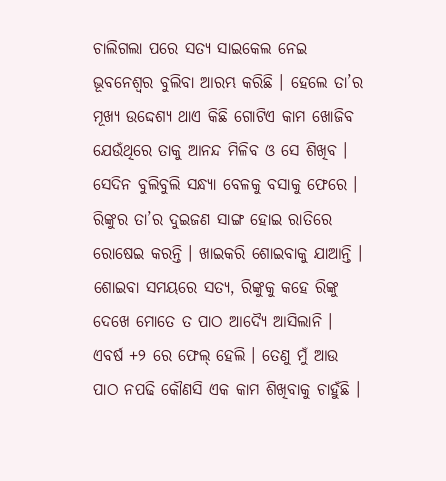ଚାଲିଗଲା ପରେ ସତ୍ୟ ସାଇକେଲ ନେଇ ଭୂବନେଶ୍ୱର ବୁଲିବା ଆରମ୍ଭ କରିଛି । ହେଲେ ତା’ର ମୂଖ୍ୟ ଉଦ୍ଦେଶ୍ୟ ଥାଏ କିଛି ଗୋଟିଏ କାମ ଖୋଜିବ ଯେଉଁଥିରେ ତାକୁ ଆନନ୍ଦ ମିଳିବ ଓ ସେ ଶିଖିବ । ସେଦିନ ବୁଲିବୁଲି ସନ୍ଧ୍ୟା ବେଳକୁ ବସାକୁ ଫେରେ । ରିଙ୍କୁର ତା’ର ଦୁଇଜଣ ସାଙ୍ଗ ହୋଇ ରାତିରେ ରୋଷେଇ କରନ୍ତି । ଖାଇକରି ଶୋଇବାକୁ ଯାଆନ୍ତି । ଶୋଇବା ସମୟରେ ସତ୍ୟ, ରିଙ୍କୁକୁ କହେ ରିଙ୍କୁ ଦେଖେ ମୋତେ ତ ପାଠ ଆଦ୍ୟୈ ଆସିଲାନି । ଏବର୍ଷ +୨ ରେ ଫେଲ୍ ହେଲି । ତେଣୁ ମୁଁ ଆଉ ପାଠ ନପଢି କୌଣସି ଏକ କାମ ଶିଖିବାକୁ ଚାହୁଁଛି ।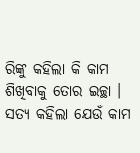ରିଙ୍କୁ କହିଲା କି କାମ ଶିଖିବାକୁ ତୋର ଇଚ୍ଛା । ସତ୍ୟ କହିଲା ଯେଉଁ କାମ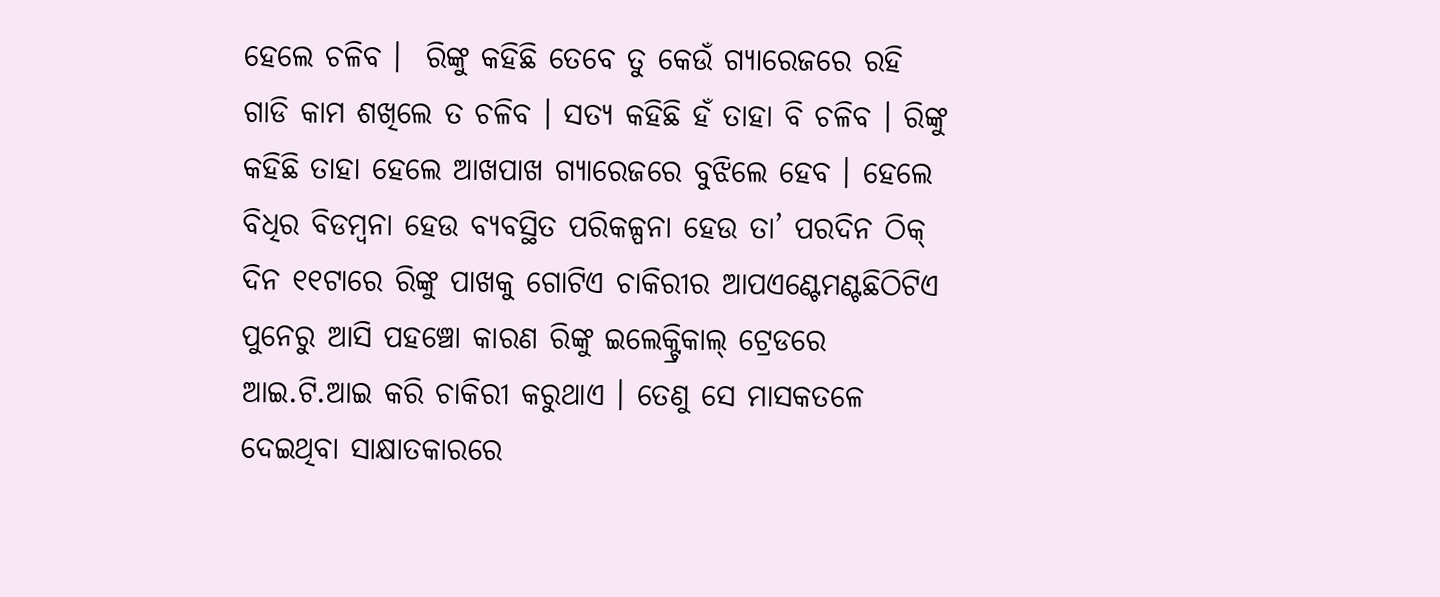ହେଲେ ଚଳିବ ।  ରିଙ୍କୁ କହିଛି ତେବେ ତୁ କେଉଁ ଗ୍ୟାରେଜରେ ରହି ଗାଡି କାମ ଶଖିଲେ ତ ଚଳିବ । ସତ୍ୟ କହିଛି ହଁ ତାହା ବି ଚଳିବ । ରିଙ୍କୁ କହିଛି ତାହା ହେଲେ ଆଖପାଖ ଗ୍ୟାରେଜରେ ବୁଝିଲେ ହେବ । ହେଲେ ବିଧିର ବିଡମ୍ବନା ହେଉ ବ୍ୟବସ୍ଥିତ ପରିକଳ୍ପନା ହେଉ ତା’ ପରଦିନ ଠିକ୍ ଦିନ ୧୧ଟାରେ ରିଙ୍କୁ ପାଖକୁ ଗୋଟିଏ ଚାକିରୀର ଆପଏଣ୍ଟେମଣ୍ଟଛିଠିଟିଏ ପୁନେରୁ ଆସି ପହଞ୍ଚୋ କାରଣ ରିଙ୍କୁ ଇଲେକ୍ଟ୍ରିକାଲ୍ ଟ୍ରେଡରେ ଆଇ.ଟି.ଆଇ କରି ଚାକିରୀ କରୁଥାଏ । ତେଣୁ ସେ ମାସକତଳେ ଦେଇଥିବା ସାକ୍ଷାତକାରରେ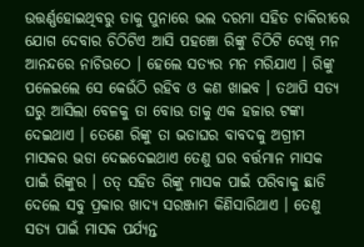ଉତ୍ତର୍ଣ୍ଣହୋଇଥିବରୁ ତାକୁ ପୁନାରେ ଭଲ ଦରମା ସହିତ ଚାକିରୀରେ ଯୋଗ ଦେବାର ଚିଠିଟିଏ ଆସି ପହଞ୍ଚୋ ରିଙ୍କୁ ଚିଠିଟି ଦେଖି ମନ ଆନନ୍ଦରେ ନାଚିଉଠେ । ହେଲେ ସତ୍ୟର ମନ ମରିଯାଏ । ରିଙ୍କୁ ପଳେଇଲେ ସେ କେଉଁଠି ରହିବ ଓ କଣ ଖାଇବ । ତଥାପି ସତ୍ୟ ଘରୁ ଆସିଲା ବେଳକୁ ତା ବୋଉ ତାକୁ ଏକ ହଜାର ଟଙ୍କା ଦେଇଥାଏ । ତେଣେ ରିଙ୍କୁ ତା ଭଡାଘର ବାବଦକୁ ଅଗ୍ରୀମ ମାସକର ଭଡା ଦେଇଦେଇଥାଏ ତେଣୁ ଘର ବର୍ତ୍ତମାନ ମାସକ ପାଇଁ ରିଙ୍କୁର । ତତ୍ ସହିତ ରିଙ୍କୁ ମାସକ ପାଇଁ ପରିବାକୁ ଛାଡି ଦେଲେ ସବୁ ପ୍ରକାର ଖାଦ୍ୟ ସରଞ୍ଜାମ କିଣିସାରିଥାଏ । ତେଣୁ ସତ୍ୟ ପାଇଁ ମାସକ ପର୍ଯ୍ୟନ୍ତ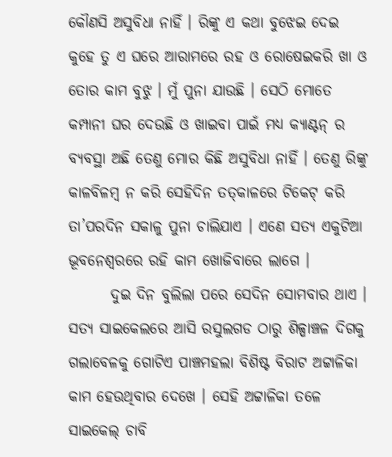କୌଣସି ଅସୁବିଧା ନାହିଁ । ରିଙ୍କୁ ଏ କଥା ବୁଝେଇ ଦେଇ କୁହେ ତୁ ଏ ଘରେ ଆରାମରେ ରହ ଓ ରୋଷେଇକରି ଖା ଓ ତୋର କାମ ବୁଝୁ । ମୁଁ ପୁନା ଯାଉଛି । ସେଠି ମୋତେ କମ୍ପାନୀ ଘର ଦେଉଛି ଓ ଖାଇବା ପାଇଁ ମଧ୍ୟ କ୍ୟାଣ୍ଟନ୍ ର ବ୍ୟବସ୍ଥା ଅଛି ତେଣୁ ମୋର କିଛି ଅସୁବିଧା ନାହିଁ । ତେଣୁ ରିଙ୍କୁ କାଳବିଳମ୍ବ ନ କରି ସେହିଦିନ ତତ୍‌କାଳରେ ଟିକେଟ୍ କରି ତା’ପରଦିନ ସକାଳୁ ପୁନା ଚାଲିଯାଏ । ଏଣେ ସତ୍ୟ ଏକୁଟିଆ ଭୂବନେଶ୍ୱରରେ ରହି କାମ ଖୋଜିବାରେ ଲାଗେ ।
       ଦୁଇ ଦିନ ବୁଲିଲା ପରେ ସେଦିନ ସୋମବାର ଥାଏ । ସତ୍ୟ ସାଇକେଲରେ ଆସି ରସୁଲଗଡ ଠାରୁ ଶିଳ୍ପାଞ୍ଚଳ ଦିଗକୁ ଗଲାବେଳକୁ ଗୋଟିଏ ପାଞ୍ଚମହଲା ବିଶିଷ୍ଟ ବିରାଟ ଅଟ୍ଟାଳିକା କାମ ହେଉଥିବାର ଦେଖେ । ସେହି ଅଟ୍ଟାଳିକା ତଳେ ସାଇକେଲ୍ ଚାବି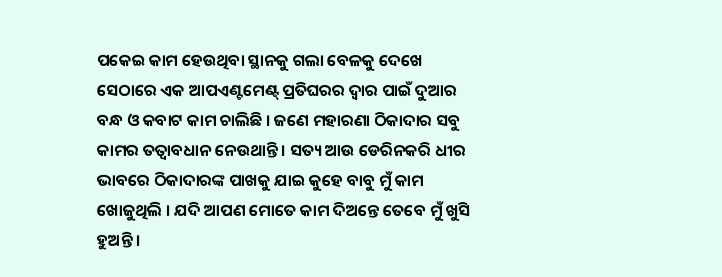ପକେଇ କାମ ହେଉଥିବା ସ୍ଥାନକୁ ଗଲା ବେଳକୁ ଦେଖେ ସେଠାରେ ଏକ ଆପଏଣ୍ଟମେଣ୍ଟ୍ ପ୍ରତିଘରର ଦ୍ୱାର ପାଇଁ ଦୁଆର ବନ୍ଧ ଓ କବାଟ କାମ ଚାଲିଛି । ଜଣେ ମହାରଣା ଠିକାଦାର ସବୁ କାମର ତତ୍ୱାବଧାନ ନେଉଥାନ୍ତି । ସତ୍ୟ ଆଉ ଡେରିନକରି ଧୀର ଭାବରେ ଠିକାଦାରଙ୍କ ପାଖକୁ ଯାଇ କୁହେ ବାବୁ ମୁଁ କାମ ଖୋଜୁଥିଲି । ଯଦି ଆପଣ ମୋତେ କାମ ଦିଅନ୍ତେ ତେବେ ମୁଁ ଖୁସି ହୁଅନ୍ତି ।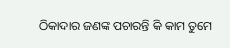ଠିକାଦାର ଜଣଙ୍କ ପଚାରନ୍ତି କି କାମ ତୁମେ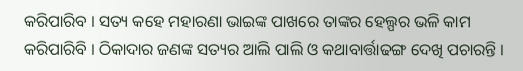କରିପାରିବ । ସତ୍ୟ କହେ ମହାରଣା ଭାଇଙ୍କ ପାଖରେ ତାଙ୍କର ହେଲ୍ପର ଭଳି କାମ କରିପାରିବି । ଠିକାଦାର ଜଣଙ୍କ ସତ୍ୟର ଆଲି ପାଲି ଓ କଥାବାର୍ତ୍ତାଢଙ୍ଗ ଦେଖି ପଚାରନ୍ତି ।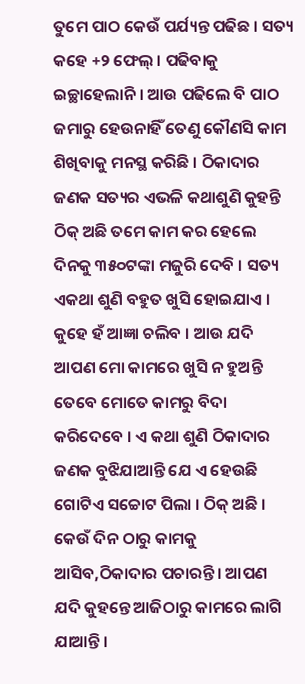ତୁମେ ପାଠ କେଉଁ ପର୍ଯ୍ୟନ୍ତ ପଢିଛ । ସତ୍ୟ କହେ +୨ ଫେଲ୍ । ପଢିବାକୁ ଇଚ୍ଛାହେଲାନି । ଆଉ ପଢିଲେ ବି ପାଠ ଜମାରୁ ହେଉନାହିଁ ତେଣୁ କୌଣସି କାମ ଶିଖିବାକୁ ମନସ୍ଥ କରିଛି । ଠିକାଦାର ଜଣକ ସତ୍ୟର ଏଭଳି କଥାଶୁଣି କୁହନ୍ତି ଠିକ୍ ଅଛି ତମେ କାମ କର ହେଲେ ଦିନକୁ ୩୫୦ଟଙ୍କା ମଜୁରି ଦେବି । ସତ୍ୟ ଏକଥା ଶୁଣି ବହୁତ ଖୁସି ହୋଇଯାଏ । କୁହେ ହଁ ଆଜ୍ଞା ଚଲିବ । ଆଉ ଯଦି ଆପଣ ମୋ କାମରେ ଖୁସି ନ ହୁଅନ୍ତି ତେବେ ମୋତେ କାମରୁ ବିଦା କରିଦେବେ । ଏ କଥା ଶୁଣି ଠିକାଦାର ଜଣକ ବୁଝିଯାଆନ୍ତି ଯେ ଏ ହେଉଛି ଗୋଟିଏ ସଚ୍ଚୋଟ ପିଲା । ଠିକ୍ ଅଛି । କେଉଁ ଦିନ ଠାରୁ କାମକୁ ଆସିବ,ଠିକାଦାର ପଚାରନ୍ତି । ଆପଣ ଯଦି କୁହନ୍ତେ ଆଜିଠାରୁ କାମରେ ଲାଗି ଯାଆନ୍ତି ।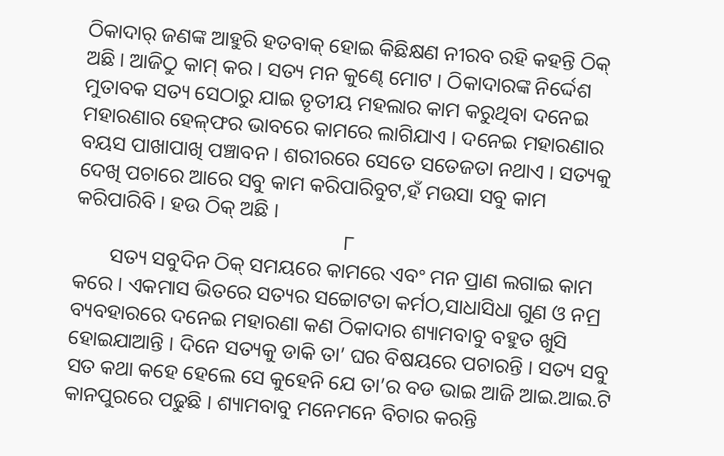ଠିକାଦାର୍ ଜଣଙ୍କ ଆହୁରି ହତବାକ୍ ହୋଇ କିଛିକ୍ଷଣ ନୀରବ ରହି କହନ୍ତି ଠିକ୍ ଅଛି । ଆଜିଠୁ କାମ୍ କର । ସତ୍ୟ ମନ କୁଣ୍ଢେ ମୋଟ । ଠିକାଦାରଙ୍କ ନିର୍ଦ୍ଦେଶ ମୁତାବକ ସତ୍ୟ ସେଠାରୁ ଯାଇ ତୃତୀୟ ମହଲାର କାମ କରୁଥିବା ଦନେଇ ମହାରଣାର ହେଳ୍‌ଫର ଭାବରେ କାମରେ ଲାଗିଯାଏ । ଦନେଇ ମହାରଣାର ବୟସ ପାଖାପାଖି ପଞ୍ଚାବନ । ଶରୀରରେ ସେତେ ସତେଜତା ନଥାଏ । ସତ୍ୟକୁ ଦେଖି ପଚାରେ ଆରେ ସବୁ କାମ କରିପାରିବୁଟ,ହଁ ମଉସା ସବୁ କାମ କରିପାରିବି । ହଉ ଠିକ୍ ଅଛି ।
                                                    ୮
       ସତ୍ୟ ସବୁଦିନ ଠିକ୍ ସମୟରେ କାମରେ ଏବଂ ମନ ପ୍ରାଣ ଲଗାଇ କାମ କରେ । ଏକମାସ ଭିତରେ ସତ୍ୟର ସଚ୍ଚୋଟତା କର୍ମଠ,ସାଧାସିଧା ଗୁଣ ଓ ନମ୍ର ବ୍ୟବହାରରେ ଦନେଇ ମହାରଣା କଣ ଠିକାଦାର ଶ୍ୟାମବାବୁ ବହୁତ ଖୁସି ହୋଇଯାଆନ୍ତି । ଦିନେ ସତ୍ୟକୁ ଡାକି ତା’ ଘର ବିଷୟରେ ପଚାରନ୍ତି । ସତ୍ୟ ସବୁ ସତ କଥା କହେ ହେଲେ ସେ କୁହେନି ଯେ ତା’ର ବଡ ଭାଇ ଆଜି ଆଇ.ଆଇ.ଟି କାନପୁରରେ ପଢୁଛି । ଶ୍ୟାମବାବୁ ମନେମନେ ବିଚାର କରନ୍ତି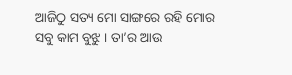ଆଜିଠୁ ସତ୍ୟ ମୋ ସାଙ୍ଗରେ ରହି ମୋର ସବୁ କାମ ବୁଝୁ । ତା’ର ଆଉ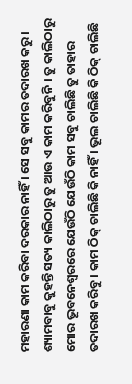ମହାରଣା କାମ କରିବା ଦରକାର ନାହିଁ । ସେ ସବୁ କାମର ତଦାରଖ କରୁ । ଶ୍ୟାମବାବୁ କୁହନ୍ତି ସତ୍ୟ କାଲିଠାରୁ ତୁ ଆଉ ଏ କାମ କରିବୁନି । ତୁ କାଲିଠାରୁ ମୋର ଭୂବନେଶ୍ୱରରେ ଯେଉଁଠି ଯେଉଁଠି କାମ ସବୁ ଚାଲିଛି ତୁ ତାହାର ତଦାରଖ କରିବୁ । କାମ ଠିକ୍ ଚାଲିଛି କି ନାହିଁ । ଭୂଲ ଚାଲିଛି କି ଠିକ୍ ଚାଲିଛି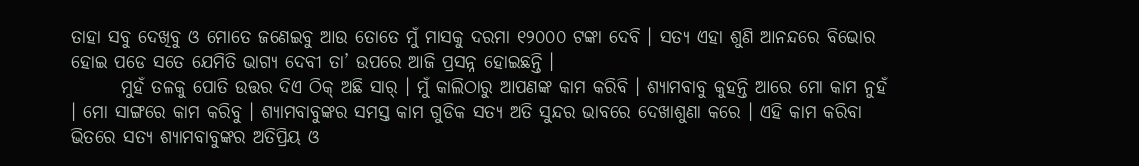ତାହା ସବୁ ଦେଖିବୁ ଓ ମୋତେ ଜଣେଇବୁ ଆଉ ତୋତେ ମୁଁ ମାସକୁ ଦରମା ୧୨୦୦୦ ଟଙ୍କା ଦେବି । ସତ୍ୟ ଏହା ଶୁଣି ଆନନ୍ଦରେ ବିଭୋର ହୋଇ ପଡେ ସତେ ଯେମିତି ଭାଗ୍ୟ ଦେବୀ ତା’ ଉପରେ ଆଜି ପ୍ରସନ୍ନ ହୋଇଛନ୍ତି ।
       ମୁହଁ ତଳକୁ ପୋତି ଉତ୍ତର ଦିଏ ଠିକ୍ ଅଛି ସାର୍ । ମୁଁ କାଲିଠାରୁ ଆପଣଙ୍କ କାମ କରିବି । ଶ୍ୟାମବାବୁ କୁହନ୍ତି ଆରେ ମୋ କାମ ନୁହଁ । ମୋ ସାଙ୍ଗରେ କାମ କରିବୁ । ଶ୍ୟାମବାବୁଙ୍କର ସମସ୍ତ କାମ ଗୁଡିକ ସତ୍ୟ ଅତି ସୁନ୍ଦର ଭାବରେ ଦେଖାଶୁଣା କରେ । ଏହି କାମ କରିବା ଭିତରେ ସତ୍ୟ ଶ୍ୟାମବାବୁଙ୍କର ଅତିପ୍ରିୟ ଓ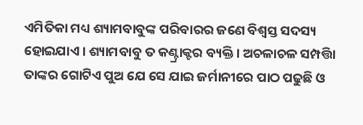ଏମିତିକା ମଧ୍ୟ ଶ୍ୟାମବାବୁଙ୍କ ପରିବାରର ଜଣେ ବିଶ୍ୱସ୍ତ ସଦସ୍ୟ ହୋଇଯାଏ । ଶ୍ୟାମବାବୁ ତ କଣ୍ଟ୍ରାକ୍ଟର ବ୍ୟକ୍ତି । ଅଚଳାଚଳ ସମ୍ପତ୍ତିା ତାଙ୍କର ଗୋଟିଏ ପୁଅ ଯେ ସେ ଯାଇ ଜର୍ମାନୀରେ ପାଠ ପଢୁଛି ଓ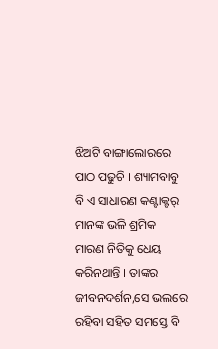ଝିଅଟି ବାଙ୍ଗାଲୋରରେ ପାଠ ପଢୁଚି । ଶ୍ୟାମବାବୁ ବି ଏ ସାଧାରଣ କଣ୍ଟାକ୍ଟର୍ ମାନଙ୍କ ଭଳି ଶ୍ରମିକ ମାରଣ ନିତିକୁ ଧେୟ କରିନଥାନ୍ତି । ତାଙ୍କର ଜୀବନଦର୍ଶନ,ସେ ଭଲରେ ରହିବା ସହିତ ସମସ୍ତେ ବି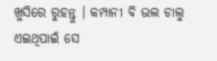ଖୁସିରେ ରୁହନ୍ତୁ । କମ୍ପାନୀ ବି ଭଲ ଚାଲୁ ଏଇଥିପାଇଁ ସେ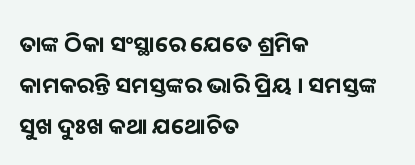ତାଙ୍କ ଠିକା ସଂସ୍ଥାରେ ଯେତେ ଶ୍ରମିକ କାମକରନ୍ତି ସମସ୍ତଙ୍କର ଭାରି ପ୍ରିୟ । ସମସ୍ତଙ୍କ ସୁଖ ଦୁଃଖ କଥା ଯଥୋଚିତ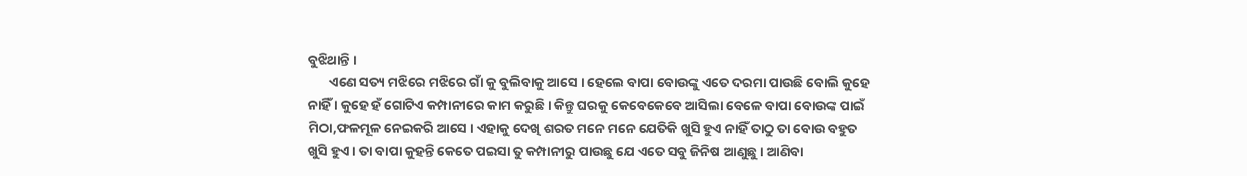ବୁଝିଥାନ୍ତି ।
       ଏଣେ ସତ୍ୟ ମଝିରେ ମଝିରେ ଗାଁ କୁ ବୁଲିବାକୁ ଆସେ । ହେଲେ ବାପା ବୋଉଙ୍କୁ ଏତେ ଦରମା ପାଉଛି ବୋଲି କୁହେ ନାହିଁ । କୁହେ ହଁ ଗୋଟିଏ କମ୍ପାନୀରେ କାମ କରୁଛି । କିନ୍ତୁ ଘରକୁ କେବେକେବେ ଆସିଲା ବେଳେ ବାପା ବୋଉଙ୍କ ପାଇଁ ମିଠା,ଫଳମୂଳ ନେଇକରି ଆସେ । ଏହାକୁ ଦେଖି ଶରତ ମନେ ମନେ ଯେତିକି ଖୁସି ହୁଏ ନାହିଁ ତାଠୁ ତା ବୋଉ ବହୁତ ଖୁସି ହୁଏ । ତା ବାପା କୁହନ୍ତି କେତେ ପଇସା ତୁ କମ୍ପାନୀରୁ ପାଉଛୁ ଯେ ଏତେ ସବୁ ଜିନିଷ ଆଣୁଛୁ । ଆଣିବା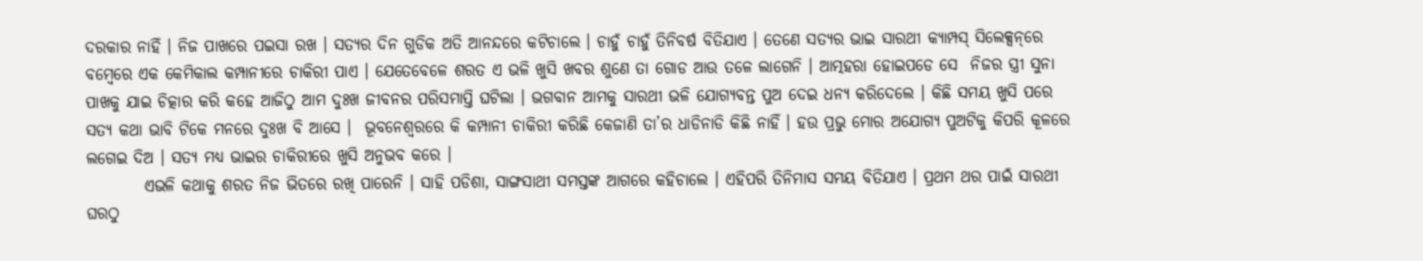ଦରକାର ନାହିଁ । ନିଜ ପାଖରେ ପଇସା ରଖ । ସତ୍ୟର ଦିନ ଗୁଡିକ ଅତି ଆନନ୍ଦରେ କଟିଚାଲେ । ଚାହୁଁ ଚାହୁଁ ତିନିବର୍ଷ ବିତିଯାଏ । ତେଣେ ସତ୍ୟର ଭାଇ ସାରଥୀ କ୍ୟାମ୍ପସ୍ ସିଲେକ୍ସନ୍‌ରେ ବମ୍ବେରେ ଏକ କେମିକାଲ କମ୍ପାନୀରେ ଚାକିରୀ ପାଏ । ଯେତେବେଳେ ଶରତ ଏ ଭଳି ଖୁସି ଖବର ଶୁଣେ ତା ଗୋଡ ଆଉ ତଳେ ଲାଗେନି । ଆତ୍ମହରା ହୋଇପଡେ ସେ  ନିଜର ସ୍ତ୍ରୀ ସୁନା ପାଖକୁ ଯାଇ ଚିତ୍କାର କରି କହେ ଆଜିଠୁ ଆମ ଦୁଃଖ ଜୀବନର ପରିସମାପ୍ତି ଘଟିଲା । ଭଗବାନ ଆମକୁ ସାରଥୀ ଭଳି ଯୋଗ୍ୟବନ୍ତ ପୁଅ ଦେଇ ଧନ୍ୟ କରିଦେଲେ । କିଛି ସମୟ ଖୁସି ପରେ ସତ୍ୟ କଥା ଭାବି ଟିକେ ମନରେ ଦୁଃଖ ବି ଆସେ ।  ଭୂବନେଶ୍ୱରରେ କି କମ୍ପାନୀ ଚାକିରୀ କରିଛି କେଜାଣି ତା’ର ଧାଡିନାଡି କିଛି ନାହିଁ । ହଉ ପ୍ରଭୁ ମୋର ଅଯୋଗ୍ୟ ପୁଅଟିକୁ କିପରି କୂଳରେ ଲଗେଇ ଦିଅ । ସତ୍ୟ ମଧ୍ୟ ଭାଇର ଚାକିରୀରେ ଖୁସି ଅନୁଭବ କରେ ।
         ଏଭଳି କଥାକୁ ଶରତ ନିଜ ଭିତରେ ରଖି ପାରେନି । ସାହି ପଡିଶା, ସାଙ୍ଗସାଥୀ ସମସ୍ତଙ୍କ ଆଗରେ କହିଚାଲେ । ଏହିପରି ତିନିମାସ ସମୟ ବିତିଯାଏ । ପ୍ରଥମ ଥର ପାଇଁ ସାରଥୀ ଘରଠୁ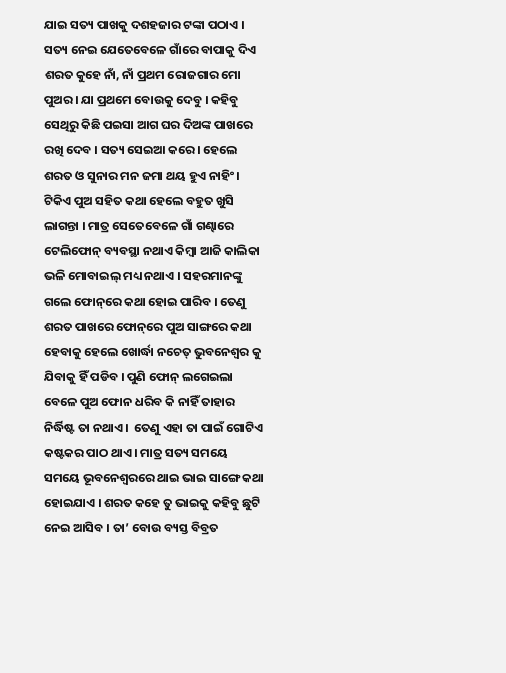ଯାଇ ସତ୍ୟ ପାଖକୁ ଦଶହଜାର ଟଙ୍କା ପଠାଏ । ସତ୍ୟ ନେଇ ଯେତେବେଳେ ଗାଁରେ ବାପାକୁ ଦିଏ ଶରତ କୁହେ ନାଁ, ନାଁ ପ୍ରଥମ ରୋଜଗାର ମୋ ପୁଅର । ଯା ପ୍ରଥମେ ବୋଉକୁ ଦେବୁ । କହିବୁ ସେଥିରୁ କିଛି ପଇସା ଆଗ ଘର ଦିଅଙ୍କ ପାଖରେ ରଖି ଦେବ । ସତ୍ୟ ସେଇଆ କରେ । ହେଲେ ଶରତ ଓ ସୁନାର ମନ ଜମା ଥୟ ହୁଏ ନାହିଂ । ଟିକିଏ ପୁଅ ସହିତ କଥା ହେଲେ ବହୁତ ଖୁସି ଲାଗନ୍ତା । ମାତ୍ର ସେତେବେଳେ ଗାଁ ଗଣ୍ଢାରେ ଟେଲିଫୋନ୍ ବ୍ୟବସ୍ଥା ନଥାଏ କିମ୍ବା ଆଜି କାଲିକା ଭଳି ମୋବାଇଲ୍ ମଧ୍ୟ ନଥାଏ । ସହରମାନଙ୍କୁ ଗଲେ ଫୋନ୍‌ରେ କଥା ହୋଇ ପାରିବ । ତେଣୁ ଶରତ ପାଖରେ ଫୋନ୍‌ରେ ପୁଅ ସାଙ୍ଗରେ କଥା ହେବାକୁ ହେଲେ ଖୋର୍ଦ୍ଧା ନଚେତ୍ ଭୁବନେଶ୍ୱର କୁ  ଯିବାକୁ ହିଁ ପଡିବ । ପୁଣି ଫୋନ୍ ଲଗେଇଲା ବେଳେ ପୁଅ ଫୋନ ଧରିବ କି ନାହିଁ ତାହାର ନିର୍ଦ୍ଧିଷ୍ଟ ତା ନଥାଏ ।  ତେଣୁ ଏହା ତା ପାଇଁ ଗୋଟିଏ କଷ୍ଟକର ପାଠ ଥାଏ । ମାତ୍ର ସତ୍ୟ ସମୟେ ସମୟେ ଭୂବନେଶ୍ୱରରେ ଥାଇ ଭାଇ ସାଙ୍ଗେ କଥା ହୋଇଯାଏ । ଶରତ କହେ ତୁ ଭାଇକୁ କହିବୁ ଛୁଟି ନେଇ ଆସିବ । ତା’ ବୋଉ ବ୍ୟସ୍ତ ବିବ୍ରତ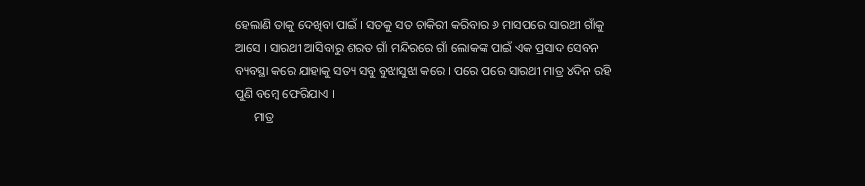ହେଲାଣି ତାକୁ ଦେଖିବା ପାଇଁ । ସତକୁ ସତ ଚାକିରୀ କରିବାର ୬ ମାସପରେ ସାରଥୀ ଗାଁକୁ ଆସେ । ସାରଥୀ ଆସିବାରୁ ଶରତ ଗାଁ ମନ୍ଦିରରେ ଗାଁ ଲୋକଙ୍କ ପାଇଁ ଏକ ପ୍ରସାଦ ସେବନ ବ୍ୟବସ୍ଥା କରେ ଯାହାକୁ ସତ୍ୟ ସବୁ ବୁଝାସୁଝା କରେ । ପରେ ପରେ ସାରଥୀ ମାତ୍ର ୪ଦିନ ରହି ପୁଣି ବମ୍ବେ ଫେରିଯାଏ ।
      ମାତ୍ର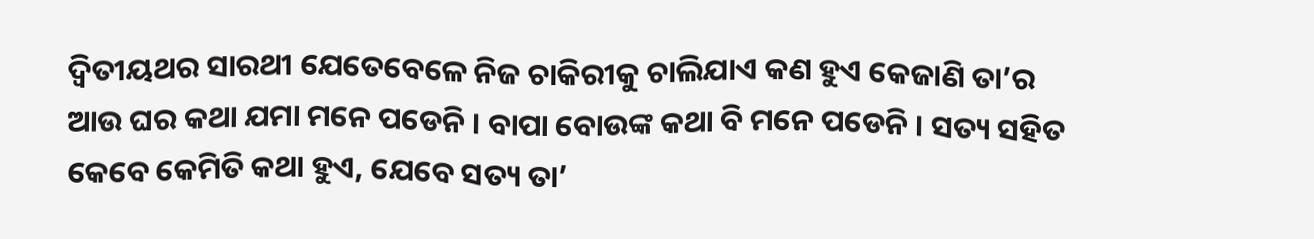ଦ୍ୱିତୀୟଥର ସାରଥୀ ଯେତେବେଳେ ନିଜ ଚାକିରୀକୁ ଚାଲିଯାଏ କଣ ହୁଏ କେଜାଣି ତା’ର ଆଉ ଘର କଥା ଯମା ମନେ ପଡେନି । ବାପା ବୋଉଙ୍କ କଥା ବି ମନେ ପଡେନି । ସତ୍ୟ ସହିତ କେବେ କେମିତି କଥା ହୁଏ, ଯେବେ ସତ୍ୟ ତା’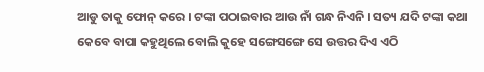ଆଡୁ ତାକୁ ଫୋନ୍ କରେ । ଟଙ୍କା ପଠାଇବାର ଆଉ ନାଁ ଗନ୍ଧ ନିଏନି । ସତ୍ୟ ଯଦି ଟଙ୍କା କଥା କେବେ ବାପା କହୁଥିଲେ ବୋଲି କୁହେ ସଙ୍ଗେସଙ୍ଗେ ସେ ଉତ୍ତର ଦିଏ ଏଠି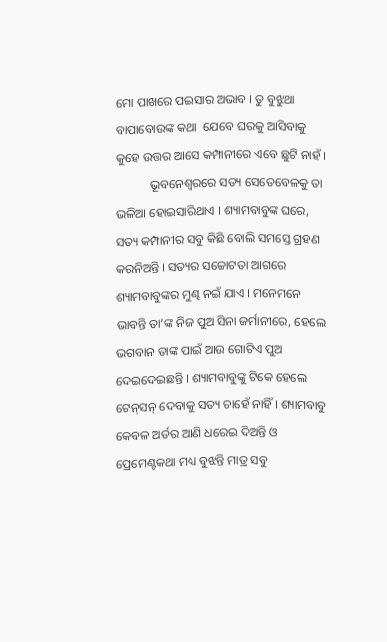ମୋ ପାଖରେ ପଇସାର ଅଭାବ । ତୁ ବୁଝୁଥା ବାପାବୋଉଙ୍କ କଥା  ଯେବେ ଘରକୁ ଆସିବାକୁ କୁହେ ଉତ୍ତର ଆସେ କମ୍ପାନୀରେ ଏବେ ଛୁଟି ନାହଁ ।
           ଭୂବନେଶ୍ୱରରେ ସତ୍ୟ ସେତେବେଳକୁ ତା ଭଳିଆ ହୋଇସାରିଥାଏ । ଶ୍ୟାମବାବୁଙ୍କ ଘରେ, ସତ୍ୟ କମ୍ପାନୀର ସବୁ କିଛି ବୋଲି ସମସ୍ତେ ଗ୍ରହଣ କରନିଅନ୍ତି । ସତ୍ୟର ସଚ୍ଚୋଟତା ଆଗରେ ଶ୍ୟାମବାବୁଙ୍କର ମୁଣ୍ଢ ନଇଁ ଯାଏ । ମନେମନେ ଭାବନ୍ତି ତା’ଙ୍କ ନିଜ ପୁଅ ସିନା ଜର୍ମାନୀରେ, ହେଲେ ଭଗବାନ ତାଙ୍କ ପାଇଁ ଆଉ ଗୋଟିଏ ପୁଅ ଦେଇଦେଇଛନ୍ତି । ଶ୍ୟାମବାବୁଙ୍କୁ ଟିକେ ହେଲେ ଟେନ୍‌ସନ୍ ଦେବାକୁ ସତ୍ୟ ଚାହେଁ ନାହିଁ । ଶ୍ୟାମବାବୁ କେବଳ ଅର୍ଡର ଆଣି ଧରେଇ ଦିଅନ୍ତି ଓ ପ୍ରେମେଣ୍ଟକଥା ମଧ୍ୟ ବୁଝନ୍ତି ମାତ୍ର ସବୁ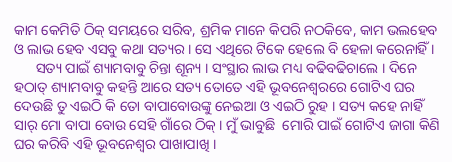କାମ କେମିତି ଠିକ୍ ସମୟରେ ସରିବ, ଶ୍ରମିକ ମାନେ କିପରି ନଠକିବେ, କାମ ଭଲହେବ ଓ ଲାଭ ହେବ ଏସବୁ କଥା ସତ୍ୟର । ସେ ଏଥିରେ ଟିକେ ହେଲେ ବି ହେଳା କରେନାହିଁ ।
      ସତ୍ୟ ପାଇଁ ଶ୍ୟାମବାବୁ ଚିନ୍ତା ଶୂନ୍ୟ । ସଂସ୍ଥାର ଲାଭ ମଧ୍ୟ ବଢିବଢିଚାଲେ । ଦିନେ ହଠାତ୍ ଶ୍ୟାମବାବୁ କହନ୍ତି ଆରେ ସତ୍ୟ ତୋତେ ଏହି ଭୂବନେଶ୍ୱରରେ ଗୋଟିଏ ଘର ଦେଉଛି ତୁ ଏଇଠି କି ତୋ ବାପାବୋଉଙ୍କୁ ନେଇଆ ଓ ଏଇଠି ରୁହ । ସତ୍ୟ କହେ ନାହିଁ ସାର୍ ମୋ ବାପା ବୋଉ ସେହି ଗାଁରେ ଠିକ୍ । ମୁଁ ଭାବୁଛି  ମୋରି ପାଇଁ ଗୋଟିଏ ଜାଗା କିଣି ଘର କରିବି ଏହି ଭୂବନେଶ୍ୱର ପାଖାପାଖି ।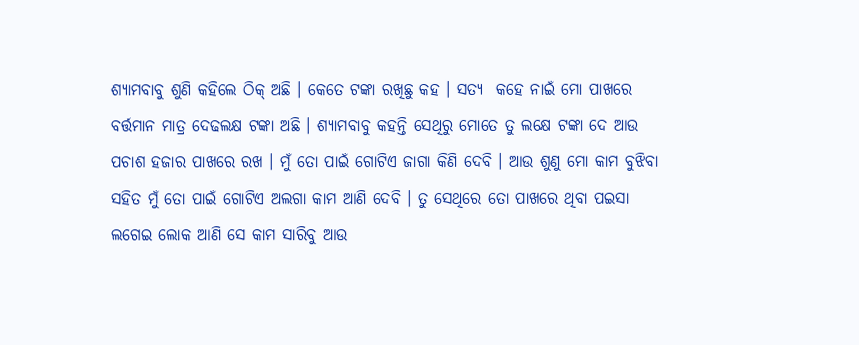ଶ୍ୟାମବାବୁ ଶୁଣି କହିଲେ ଠିକ୍ ଅଛି । କେତେ ଟଙ୍କା ରଖିଛୁ କହ । ସତ୍ୟ  କହେ ନାଇଁ ମୋ ପାଖରେ ବର୍ତ୍ତମାନ ମାତ୍ର ଦେଢଲକ୍ଷ ଟଙ୍କା ଅଛି । ଶ୍ୟାମବାବୁ କହନ୍ତି ସେଥିରୁ ମୋତେ ତୁ ଲକ୍ଷେ ଟଙ୍କା ଦେ ଆଉ ପଚାଶ ହଜାର ପାଖରେ ରଖ । ମୁଁ ତୋ ପାଇଁ ଗୋଟିଏ ଜାଗା କିଣି ଦେବି । ଆଉ ଶୁଣୁ ମୋ କାମ ବୁଝିବା ସହିତ ମୁଁ ତୋ ପାଇଁ ଗୋଟିଏ ଅଲଗା କାମ ଆଣି ଦେବି । ତୁ ସେଥିରେ ତୋ ପାଖରେ ଥିବା ପଇସା ଲଗେଇ ଲୋକ ଆଣି ସେ କାମ ସାରିବୁ ଆଉ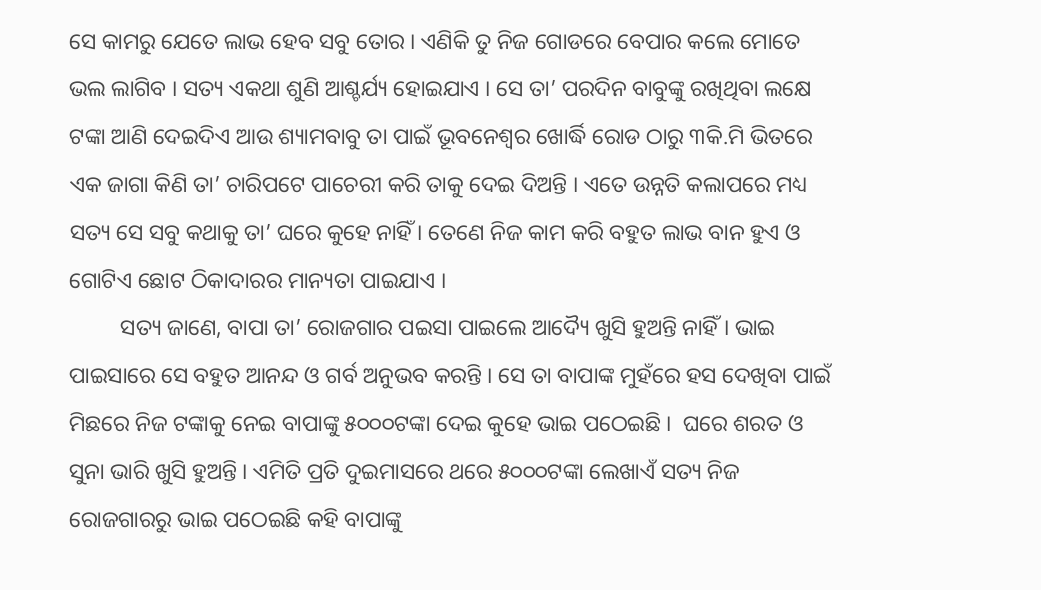ସେ କାମରୁ ଯେତେ ଲାଭ ହେବ ସବୁ ତୋର । ଏଣିକି ତୁ ନିଜ ଗୋଡରେ ବେପାର କଲେ ମୋତେ ଭଲ ଲାଗିବ । ସତ୍ୟ ଏକଥା ଶୁଣି ଆଶ୍ଚର୍ଯ୍ୟ ହୋଇଯାଏ । ସେ ତା’ ପରଦିନ ବାବୁଙ୍କୁ ରଖିଥିବା ଲକ୍ଷେ ଟଙ୍କା ଆଣି ଦେଇଦିଏ ଆଉ ଶ୍ୟାମବାବୁ ତା ପାଇଁ ଭୂବନେଶ୍ୱର ଖୋର୍ଦ୍ଧି ରୋଡ ଠାରୁ ୩କି.ମି ଭିତରେ ଏକ ଜାଗା କିଣି ତା’ ଚାରିପଟେ ପାଚେରୀ କରି ତାକୁ ଦେଇ ଦିଅନ୍ତି । ଏତେ ଉନ୍ନତି କଲାପରେ ମଧ୍ୟ ସତ୍ୟ ସେ ସବୁ କଥାକୁ ତା’ ଘରେ କୁହେ ନାହିଁ । ତେଣେ ନିଜ କାମ କରି ବହୁତ ଲାଭ ବାନ ହୁଏ ଓ ଗୋଟିଏ ଛୋଟ ଠିକାଦାରର ମାନ୍ୟତା ପାଇଯାଏ ।
         ସତ୍ୟ ଜାଣେ, ବାପା ତା’ ରୋଜଗାର ପଇସା ପାଇଲେ ଆଦ୍ୟୈ ଖୁସି ହୁଅନ୍ତି ନାହିଁ । ଭାଇ ପାଇସାରେ ସେ ବହୁତ ଆନନ୍ଦ ଓ ଗର୍ବ ଅନୁଭବ କରନ୍ତି । ସେ ତା ବାପାଙ୍କ ମୁହଁରେ ହସ ଦେଖିବା ପାଇଁ ମିଛରେ ନିଜ ଟଙ୍କାକୁ ନେଇ ବାପାଙ୍କୁ ୫୦୦୦ଟଙ୍କା ଦେଇ କୁହେ ଭାଇ ପଠେଇଛି ।  ଘରେ ଶରତ ଓ ସୁନା ଭାରି ଖୁସି ହୁଅନ୍ତି । ଏମିତି ପ୍ରତି ଦୁଇମାସରେ ଥରେ ୫୦୦୦ଟଙ୍କା ଲେଖାଏଁ ସତ୍ୟ ନିଜ ରୋଜଗାରରୁ ଭାଇ ପଠେଇଛି କହି ବାପାଙ୍କୁ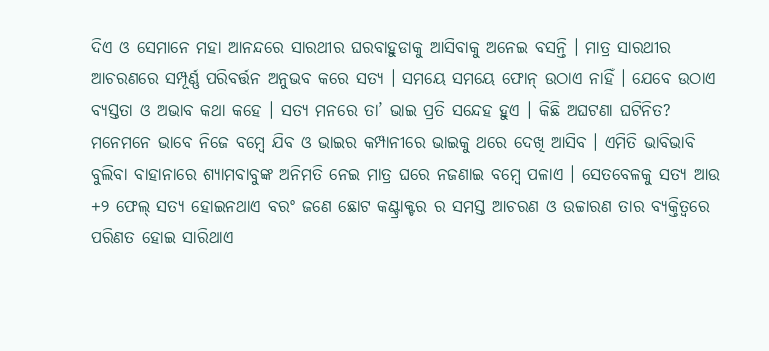ଦିଏ ଓ ସେମାନେ ମହା ଆନନ୍ଦରେ ସାରଥୀର ଘରବାହୁଡାକୁ ଆସିବାକୁ ଅନେଇ ବସନ୍ତି । ମାତ୍ର ସାରଥୀର ଆଚରଣରେ ସମ୍ପୂର୍ଣ୍ଣ ପରିବର୍ତ୍ତନ ଅନୁଭବ କରେ ସତ୍ୟ । ସମୟେ ସମୟେ ଫୋନ୍ ଉଠାଏ ନାହିଁ । ଯେବେ ଉଠାଏ ବ୍ୟସ୍ତତା ଓ ଅଭାବ କଥା କହେ । ସତ୍ୟ ମନରେ ତା’ ଭାଇ ପ୍ରତି ସନ୍ଦେହ ହୁଏ । କିଛି ଅଘଟଣା ଘଟିନିତ? ମନେମନେ ଭାବେ ନିଜେ ବମ୍ବେ ଯିବ ଓ ଭାଇର କମ୍ପାନୀରେ ଭାଇକୁ ଥରେ ଦେଖି ଆସିବ । ଏମିତି ଭାବିଭାବି ବୁଲିବା ବାହାନାରେ ଶ୍ୟାମବାବୁଙ୍କ ଅନିମତି ନେଇ ମାତ୍ର ଘରେ ନଜଣାଇ ବମ୍ବେ ପଳାଏ । ସେତବେଳକୁ ସତ୍ୟ ଆଉ +୨ ଫେଲ୍ ସତ୍ୟ ହୋଇନଥାଏ ବରଂ ଜଣେ ଛୋଟ କଣ୍ଟ୍ରାକ୍ଟର ର ସମସ୍ତ ଆଚରଣ ଓ ଉଚ୍ଚାରଣ ତାର ବ୍ୟକ୍ତିତ୍ୱରେ ପରିଣତ ହୋଇ ସାରିଥାଏ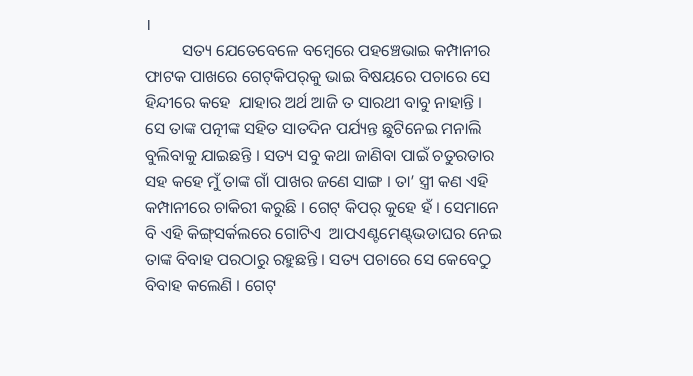।
         ସତ୍ୟ ଯେତେବେଳେ ବମ୍ବେରେ ପହଞ୍ଚେଭାଇ କମ୍ପାନୀର ଫାଟକ ପାଖରେ ଗେଟ୍‌କିପର୍‌କୁ ଭାଇ ବିଷୟରେ ପଚାରେ ସେ ହିନ୍ଦୀରେ କହେ  ଯାହାର ଅର୍ଥ ଆଜି ତ ସାରଥୀ ବାବୁ ନାହାନ୍ତି । ସେ ତାଙ୍କ ପତ୍ନୀଙ୍କ ସହିତ ସାତଦିନ ପର୍ଯ୍ୟନ୍ତ ଛୁଟିନେଇ ମନାଲି ବୁଲିବାକୁ ଯାଇଛନ୍ତି । ସତ୍ୟ ସବୁ କଥା ଜାଣିବା ପାଇଁ ଚତୁରତାର ସହ କହେ ମୁଁ ତାଙ୍କ ଗାଁ ପାଖର ଜଣେ ସାଙ୍ଗ । ତା’ ସ୍ତ୍ରୀ କଣ ଏହି କମ୍ପାନୀରେ ଚାକିରୀ କରୁଛି । ଗେଟ୍ କିପର୍ କୁହେ ହଁ । ସେମାନେ ବି ଏହି କିଙ୍ଗ୍‌ସର୍କଲରେ ଗୋଟିଏ  ଆପଏଣ୍ଟମେଣ୍ଟ୍‌ଭଡାଘର ନେଇ ତାଙ୍କ ବିବାହ ପରଠାରୁ ରହୁଛନ୍ତି । ସତ୍ୟ ପଚାରେ ସେ କେବେଠୁ ବିବାହ କଲେଣି । ଗେଟ୍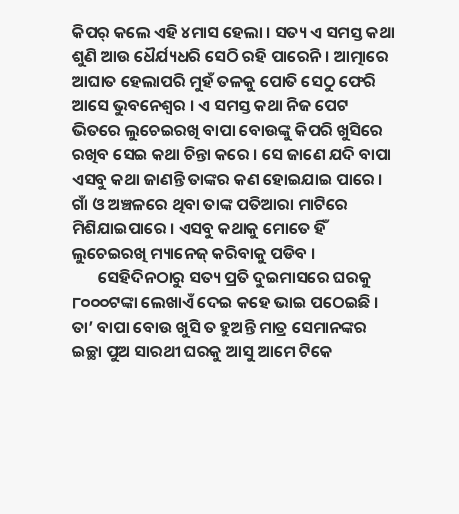କିପର୍ କଲେ ଏହି ୪ମାସ ହେଲା । ସତ୍ୟ ଏ ସମସ୍ତ କଥା ଶୁଣି ଆଉ ଧୈର୍ଯ୍ୟଧରି ସେଠି ରହି ପାରେନି । ଆତ୍ମାରେ ଆଘାତ ହେଲାପରି ମୁହଁ ତଳକୁ ପୋତି ସେଠୁ ଫେରି ଆସେ ଭୁବନେଶ୍ୱର । ଏ ସମସ୍ତ କଥା ନିଜ ପେଟ ଭିତରେ ଲୁଚେଇରଖି ବାପା ବୋଉଙ୍କୁ କିପରି ଖୁସିରେ ରଖିବ ସେଇ କଥା ଚିନ୍ତା କରେ । ସେ ଜାଣେ ଯଦି ବାପା ଏସବୁ କଥା ଜାଣନ୍ତି ତାଙ୍କର କଣ ହୋଇଯାଇ ପାରେ । ଗାଁ ଓ ଅଞ୍ଚଳରେ ଥିବା ତାଙ୍କ ପତିଆରା ମାଟିରେ ମିଶିଯାଇପାରେ । ଏସବୁ କଥାକୁ ମୋତେ ହିଁ ଲୁଚେଇରଖି ମ୍ୟାନେଜ୍ କରିବାକୁ ପଡିବ ।
       ସେହିଦିନଠାରୁ ସତ୍ୟ ପ୍ରତି ଦୁଇମାସରେ ଘରକୁ ୮୦୦୦ଟଙ୍କା ଲେଖାଏଁ ଦେଇ କହେ ଭାଇ ପଠେଇଛି । ତା’ ବାପା ବୋଉ ଖୁସି ତ ହୁଅନ୍ତି ମାତ୍ର ସେମାନଙ୍କର ଇଚ୍ଛା ପୁଅ ସାରଥୀ ଘରକୁ ଆସୁ ଆମେ ଟିକେ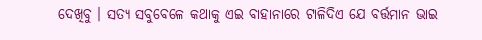ଦେଖିବୁ । ସତ୍ୟ ସବୁବେଳେ କଥାକୁ ଏଇ ବାହାନାରେ ଟାଳିଦିଏ ଯେ ବର୍ତ୍ତମାନ ଭାଇ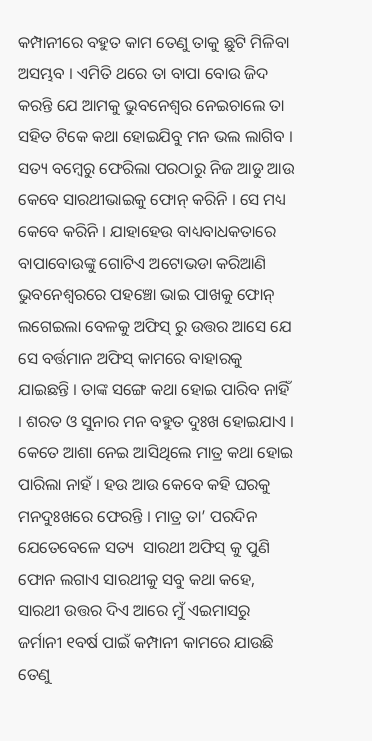କମ୍ପାନୀରେ ବହୁତ କାମ ତେଣୁ ତାକୁ ଛୁଟି ମିଳିବା ଅସମ୍ଭବ । ଏମିତି ଥରେ ତା ବାପା ବୋଉ ଜିଦ କରନ୍ତି ଯେ ଆମକୁ ଭୁବନେଶ୍ୱର ନେଇଚାଲେ ତା ସହିତ ଟିକେ କଥା ହୋଇଯିବୁ ମନ ଭଲ ଲାଗିବ ।  ସତ୍ୟ ବମ୍ବେରୁ ଫେରିଲା ପରଠାରୁ ନିଜ ଆଡୁ ଆଉ କେବେ ସାରଥୀଭାଇକୁ ଫୋନ୍ କରିନି । ସେ ମଧ୍ୟ କେବେ କରିନି । ଯାହାହେଉ ବାଧ୍ୟବାଧକତାରେ ବାପାବୋଉଙ୍କୁ ଗୋଟିଏ ଅଟୋଭଡା କରିଆଣି ଭୁବନେଶ୍ୱରରେ ପହଞ୍ଚୋ ଭାଇ ପାଖକୁ ଫୋନ୍ ଲଗେଇଲା ବେଳକୁ ଅଫିସ୍ ରୁ ଉତ୍ତର ଆସେ ଯେ ସେ ବର୍ତ୍ତମାନ ଅଫିସ୍ କାମରେ ବାହାରକୁ ଯାଇଛନ୍ତି । ତାଙ୍କ ସଙ୍ଗେ କଥା ହୋଇ ପାରିବ ନାହିଁ । ଶରତ ଓ ସୁନାର ମନ ବହୁତ ଦୁଃଖ ହୋଇଯାଏ । କେତେ ଆଶା ନେଇ ଆସିଥିଲେ ମାତ୍ର କଥା ହୋଇ ପାରିଲା ନାହଁ । ହଉ ଆଉ କେବେ କହି ଘରକୁ ମନଦୁଃଖରେ ଫେରନ୍ତି । ମାତ୍ର ତା’ ପରଦିନ ଯେତେବେଳେ ସତ୍ୟ  ସାରଥୀ ଅଫିସ୍ କୁ ପୁଣି ଫୋନ ଲଗାଏ ସାରଥୀକୁ ସବୁ କଥା କହେ, ସାରଥୀ ଉତ୍ତର ଦିଏ ଆରେ ମୁଁ ଏଇମାସରୁ ଜର୍ମାନୀ ୧ବର୍ଷ ପାଇଁ କମ୍ପାନୀ କାମରେ ଯାଉଛି ତେଣୁ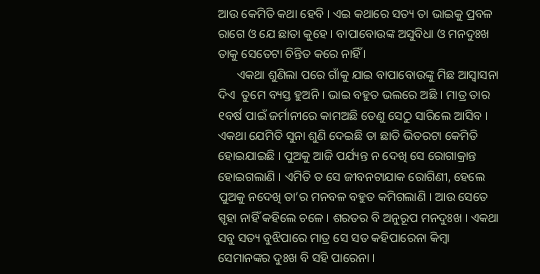ଆଉ କେମିତି କଥା ହେବି । ଏଇ କଥାରେ ସତ୍ୟ ତା ଭାଇକୁ ପ୍ରବଳ ରାଗେ ଓ ଯେ ଛାତା କୁହେ । ବାପାବୋଉଙ୍କ ଅସୁବିଧା ଓ ମନଦୁଃଖ ତାକୁ ସେତେଟା ଚିନ୍ତିତ କରେ ନାହିଁ ।
      ଏକଥା ଶୁଣିଲା ପରେ ଗାଁକୁ ଯାଇ ବାପାବୋଉଙ୍କୁ ମିଛ ଆସ୍ୱାସନା ଦିଏ  ତୁମେ ବ୍ୟସ୍ତ ହୁଅନି । ଭାଇ ବହୁତ ଭଲରେ ଅଛି । ମାତ୍ର ତାର ୧ବର୍ଷ ପାଇଁ ଜର୍ମାନୀରେ କାମଅଛି ତେଣୁ ସେଠୁ ସାରିଲେ ଆସିବ । ଏକଥା ଯେମିତି ସୁନା ଶୁଣି ଦେଇଛି ତା ଛାତି ଭିତରଟା କେମିତି ହୋଇଯାଇଛି । ପୁଅକୁ ଆଜି ପର୍ଯ୍ୟନ୍ତ ନ ଦେଖି ସେ ରୋଗାକ୍ରାନ୍ତ ହୋଇଗଲାଣି । ଏମିତି ତ ସେ ଜୀବନଟାଯାକ ରୋଗିଣୀ, ହେଲେ ପୁଅକୁ ନଦେଖି ତା’ର ମନବଳ ବହୁତ କମିଗଲାଣି । ଆଉ ସେତେ ସ୍ପୃହା ନାହିଁ କହିଲେ ଚଳେ । ଶରତର ବି ଅନୁରୂପ ମନଦୁଃଖ । ଏକଥା ସବୁ ସତ୍ୟ ବୁଝିପାରେ ମାତ୍ର ସେ ସତ କହିପାରେନା କିମ୍ବା ସେମାନଙ୍କର ଦୁଃଖ ବି ସହି ପାରେନା ।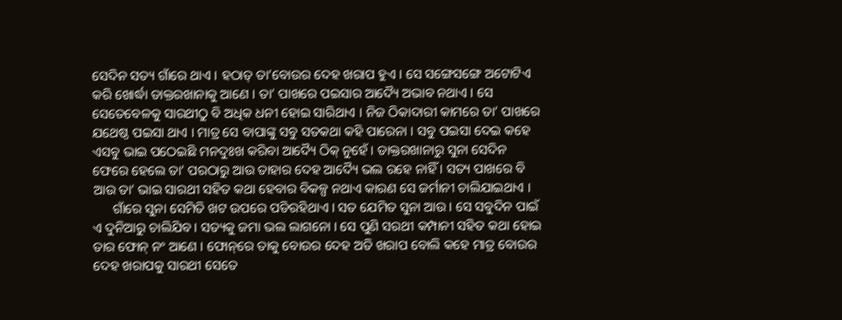ସେଦିନ ସତ୍ୟ ଗାଁରେ ଥାଏ । ହଠାତ୍ ତା’ବୋଉର ଦେହ ଖରାପ ହୁଏ । ସେ ସଙ୍ଗେସଙ୍ଗେ ଅଟୋଟିଏ କରି ଖୋର୍ଦ୍ଧା ଡାକ୍ତରଖାନାକୁ ଆଣେ । ତା’ ପାଖରେ ପଇସାର ଆଦ୍ୟୈ ଅଭାବ ନଥାଏ । ସେ ସେତେବେଳକୁ ସାରଥୀଠୁ ବି ଅଧିକ ଧନୀ ହୋଇ ସାରିଥାଏ । ନିଜ ଠିକାଦାରୀ କାମରେ ତା’ ପାଖରେ ଯଥେଷ୍ଠ ପଇସା ଥାଏ । ମାତ୍ର ସେ ବାପାଙ୍କୁ ସବୁ ସତକଥା କହି ପାରେନା । ସବୁ ପଇସା ଦେଇ କହେ ଏସବୁ ଭାଇ ପଠେଇଛି ମନଦୁଃଖ କରିବା ଆଦ୍ୟୈ ଠିକ୍ ନୁହେଁ । ଡାକ୍ତରଖାନାରୁ ସୁନା ସେଦିନ ଫେରେ ହେଲେ ତା’ ପରଠାରୁ ଆଉ ତାହାର ଦେହ ଆଦ୍ୟୈ ଭଲ ରହେ ନାହିଁ । ସତ୍ୟ ପାଖରେ ବି ଆଉ ତା’ ଭାଇ ସାରଥୀ ସହିତ କଥା ହେବାର ବିକଳ୍ପ ନଥାଏ କାରଣ ସେ ଜର୍ମାନୀ ଚାଲିଯାଇଥାଏ ।
      ଗାଁରେ ସୁନା ସେମିତି ଖଟ ଉପରେ ପଡିରହିଥାଏ । ସତ ଯେମିତ ସୁନା ଆଉ । ସେ ସବୁଦିନ ପାଇଁ ଏ ଦୁନିଆରୁ ଚାଲିଯିବ । ସତ୍ୟକୁ ଜମା ଭଲ ଲାଗନୋ । ସେ ପୁଣି ସରଥୀ କମ୍ପାନୀ ସହିତ କଥା ହୋଇ ତାର ଫୋନ୍ ନଂ ଆଣେ । ଫୋନ୍‌ରେ ତାକୁ ବୋଉର ଦେହ ଅତି ଖରାପ ବୋଲି କହେ ମାତ୍ର ବୋଉର ଦେହ ଖରାପକୁ ସାରଥୀ ସେତେ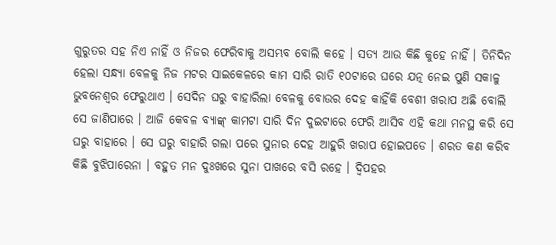ଗୁରୁତର ସହ ନିଏ ନାହିଁ ଓ ନିଜର ଫେରିବାକୁ ଅସମ୍ଭବ ବୋଲି କହେ । ସତ୍ୟ ଆଉ କିଛି କୁହେ ନାହିଁ । ତିନିଦିନ ହେଲା ସନ୍ଧ୍ୟା ବେଳକୁ ନିଜ ମଟର ସାଇକେଳରେ କାମ ସାରି ରାତି ୧୦ଟାରେ ଘରେ ଯତ୍ନ ନେଇ ପୁଣି ସକାଳୁ ଭୁବନେଶ୍ୱର ଫେରୁଥାଏ । ସେଦିନ ଘରୁ ବାହାରିଲା ବେଳକୁ ବୋଉର ଦେହ କାହିଁକି ବେଶୀ ଖରାପ ଅଛି ବୋଲି ସେ ଜାଣିପାରେ । ଆଜି କେବଳ ବ୍ୟାଙ୍କ୍ କାମଟା ସାରି ଦିନ ଦୁଇଟାରେ ଫେରି ଆସିବ ଏହି କଥା ମନସ୍ଥ କରି ସେ ଘରୁ ବାହାରେ । ସେ ଘରୁ ବାହାରି ଗଲା ପରେ ସୁନାର ଦେହ ଆହୁରି ଖରାପ ହୋଇପଡେ । ଶରତ କଣ କରିବ କିଛି ବୁଝିପାରେନା । ବହୁତ ମନ ଦୁଃଖରେ ସୁନା ପାଖରେ ବସି ରହେ । ଦ୍ୱିପହର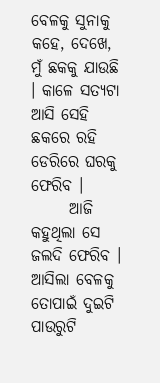ବେଳକୁ ସୁନାକୁ କହେ, ଦେଖେ, ମୁଁ ଛକକୁ ଯାଉଛି । କାଳେ ସତ୍ୟଟା ଆସି ସେହି ଛକରେ ରହି ଡେରିରେ ଘରକୁ ଫେରିବ ।
      ଆଜି କହୁଥିଲା ସେ ଜଲଦି ଫେରିବ । ଆସିଲା ବେଳକୁ ତୋପାଇଁ ଦୁଇଟି ପାଉରୁଟି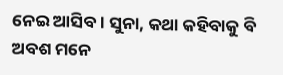ନେଇ ଆସିବ । ସୁନା, କଥା କହିବାକୁ ବି ଅବଶ ମନେ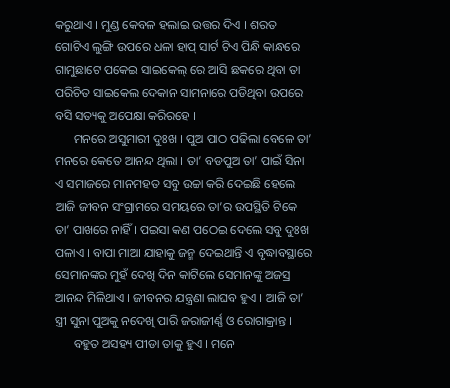କରୁଥାଏ । ମୁଣ୍ଡ କେବଳ ହଲାଇ ଉତ୍ତର ଦିଏ । ଶରତ ଗୋଟିଏ ଲୁଙ୍ଗି ଉପରେ ଧଳା ହାପ୍ ସାର୍ଟ ଟିଏ ପିନ୍ଧି କାନ୍ଧରେ ଗାମୁଛାଟେ ପକେଇ ସାଇକେଲ୍ ରେ ଆସି ଛକରେ ଥିବା ତା ପରିଚିତ ସାଇକେଲ ଦେକାନ ସାମନାରେ ପଡିଥିବା ଉପରେ ବସି ସତ୍ୟକୁ ଅପେକ୍ଷା କରିରହେ ।
      ମନରେ ଅସୁମାରୀ ଦୁଃଖ । ପୁଅ ପାଠ ପଢିଲା ବେଳେ ତା’ ମନରେ କେତେ ଆନନ୍ଦ ଥିଲା । ତା’ ବଡପୁଅ ତା’ ପାଇଁ ସିନା ଏ ସମାଜରେ ମାନମହତ ସବୁ ଉଚ୍ଚା କରି ଦେଇଛି ହେଲେ ଆଜି ଜୀବନ ସଂଗ୍ରାମରେ ସମୟରେ ତା’ର ଉପସ୍ଥିତି ଟିକେ ତା’ ପାଖରେ ନାହିଁ । ପଇସା କଣ ପଠେଇ ଦେଲେ ସବୁ ଦୁଃଖ ପଳାଏ । ବାପା ମାଆ ଯାହାକୁ ଜନ୍ମ ଦେଇଥାନ୍ତି ଏ ବୃଦ୍ଧାବସ୍ଥାରେ ସେମାନଙ୍କର ମୁହଁ ଦେଖି ଦିନ କାଟିଲେ ସେମାନଙ୍କୁ ଅଜସ୍ର ଆନନ୍ଦ ମିଳିଥାଏ । ଜୀବନର ଯନ୍ତ୍ରଣା ଲାଘବ ହୁଏ । ଆଜି ତା’ ସ୍ତ୍ରୀ ସୁନା ପୁଅକୁ ନଦେଖି ପାରି ଜରାଜୀର୍ଣ୍ଣ ଓ ରୋଗାକ୍ରାନ୍ତ ।
      ବହୁତ ଅସହ୍ୟ ପୀଡା ତାକୁ ହୁଏ । ମନେ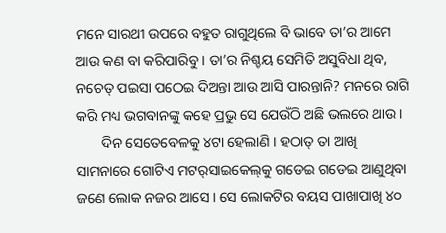ମନେ ସାରଥୀ ଉପରେ ବହୁତ ରାଗୁଥିଲେ ବି ଭାବେ ତା’ର ଆମେ ଆଉ କଣ ବା କରିପାରିବୁ । ତା’ର ନିଶ୍ଚୟ ସେମିତି ଅସୁବିଧା ଥିବ, ନଚେତ୍ ପଇସା ପଠେଇ ଦିଅନ୍ତା ଆଉ ଆସି ପାରନ୍ତାନି? ମନରେ ରାଗି କରି ମଧ୍ୟ ଭଗବାନଙ୍କୁ କହେ ପ୍ରଭୁ ସେ ଯେଉଁଠି ଅଛି ଭଲରେ ଥାଉ ।
       ଦିନ ସେତେବେଳକୁ ୪ଟା ହେଲାଣି । ହଠାତ୍ ତା ଆଖି ସାମନାରେ ଗୋଟିଏ ମଟର୍‌ସାଇକେଲ୍‌କୁ ଗଡେଇ ଗଡେଇ ଆଣୁଥିବା ଜଣେ ଲୋକ ନଜର ଆସେ । ସେ ଲୋକଟିର ବୟସ ପାଖାପାଖି ୪୦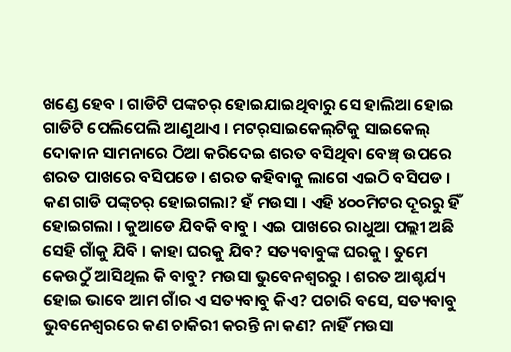ଖଣ୍ଡେ ହେବ । ଗାଡିଟି ପଙ୍କଚର୍ ହୋଇଯାଇଥିବାରୁ ସେ ହାଲିଆ ହୋଇ ଗାଡିଟି ପେଲିପେଲି ଆଣୁଥାଏ । ମଟର୍‌ସାଇକେଲ୍‌ଟିକୁ ସାଇକେଲ୍ ଦୋକାନ ସାମନାରେ ଠିଆ କରିଦେଇ ଶରତ ବସିଥିବା ବେଞ୍ଚ୍ ଉପରେ ଶରତ ପାଖରେ ବସିପଡେ । ଶରତ କହିବାକୁ ଲାଗେ ଏଇଠି ବସିପଡ । କଣ ଗାଡି ପଙ୍କ୍‌ଚର୍ ହୋଇଗଲା? ହଁ ମଉସା । ଏହି ୪୦୦ମିଟର ଦୂରରୁ ହିଁ ହୋଇଗଲା । କୁଆଡେ ଯିବକି ବାବୁ । ଏଇ ପାଖରେ ରାଧୁଆ ପଲ୍ଲୀ ଅଛି ସେହି ଗାଁକୁ ଯିବି । କାହା ଘରକୁ ଯିବ? ସତ୍ୟବାବୁଙ୍କ ଘରକୁ । ତୁମେ କେଉଠୁଁ ଆସିଥିଲ କି ବାବୁ? ମଉସା ଭୁବେନଶ୍ୱରରୁ । ଶରତ ଆଶ୍ଚର୍ଯ୍ୟ ହୋଇ ଭାବେ ଆମ ଗାଁର ଏ ସତ୍ୟବାବୁ କିଏ? ପଚାରି ବସେ, ସତ୍ୟବାବୁ ଭୁବନେଶ୍ୱରରେ କଣ ଚାକିରୀ କରନ୍ତି ନା କଣ? ନାହିଁ ମଉସା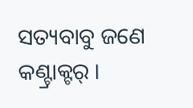ସତ୍ୟବାବୁ ଜଣେ କଣ୍ଟ୍ରାକ୍ଟର୍ ।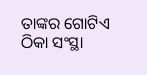ତାଙ୍କର ଗୋଟିଏ ଠିକା ସଂସ୍ଥା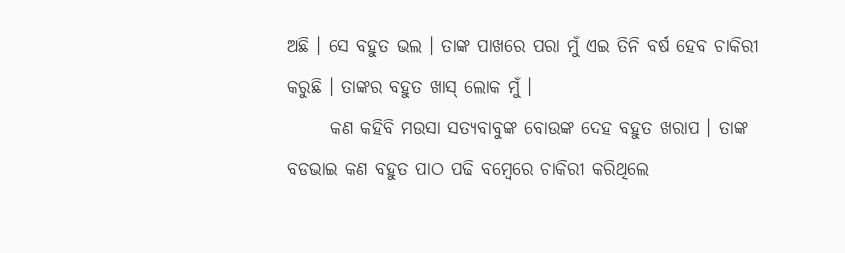ଅଛି । ସେ ବହୁତ ଭଲ । ତାଙ୍କ ପାଖରେ ପରା ମୁଁ ଏଇ ତିନି ବର୍ଷ ହେବ ଚାକିରୀ କରୁଛି । ତାଙ୍କର ବହୁତ ଖାସ୍ ଲୋକ ମୁଁ ।
      କଣ କହିବି ମଉସା ସତ୍ୟବାବୁଙ୍କ ବୋଉଙ୍କ ଦେହ ବହୁତ ଖରାପ । ତାଙ୍କ ବଡଭାଇ କଣ ବହୁତ ପାଠ ପଢି ବମ୍ବେରେ ଚାକିରୀ କରିଥିଲେ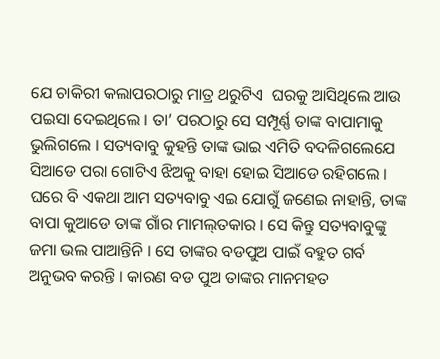ଯେ ଚାକିରୀ କଲାପରଠାରୁ ମାତ୍ର ଥରୁଟିଏ  ଘରକୁ ଆସିଥିଲେ ଆଉ ପଇସା ଦେଇଥିଲେ । ତା’ ପରଠାରୁ ସେ ସମ୍ପୂର୍ଣ୍ଣ ତାଙ୍କ ବାପାମାକୁ ଭୁଲିଗଲେ । ସତ୍ୟବାବୁ କୁହନ୍ତି ତାଙ୍କ ଭାଇ ଏମିତି ବଦଳିଗଲେଯେ ସିଆଡେ ପରା ଗୋଟିଏ ଝିଅକୁ ବାହା ହୋଇ ସିଆଡେ ରହିଗଲେ । ଘରେ ବି ଏକଥା ଆମ ସତ୍ୟବାବୁ ଏଇ ଯୋଗୁଁ ଜଣେଇ ନାହାନ୍ତି, ତାଙ୍କ ବାପା କୁଆଡେ ତାଙ୍କ ଗାଁର ମାମଲ୍‌ତକାର । ସେ କିନ୍ତୁ ସତ୍ୟବାବୁଙ୍କୁ ଜମା ଭଲ ପାଆନ୍ତିନି । ସେ ତାଙ୍କର ବଡପୁଅ ପାଇଁ ବହୁତ ଗର୍ବ ଅନୁଭବ କରନ୍ତି । କାରଣ ବଡ ପୁଅ ତାଙ୍କର ମାନମହତ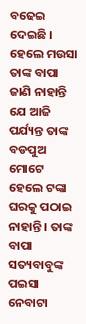ବଢେଇ ଦେଇଛି । ହେଲେ ମଉସା ତାଙ୍କ ବାପା ଜାଣି ନାହାନ୍ତି ଯେ ଆଜି ପର୍ଯ୍ୟନ୍ତ ତାଙ୍କ ବଡପୁଅ ମୋଟେ ହେଲେ ଟଙ୍କା ଘରକୁ ପଠାଇ ନାହାନ୍ତି । ତାଙ୍କ ବାପା ସତ୍ୟବାବୁଙ୍କ ପଇସା ନେବାଟା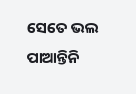ସେତେ ଭଲ ପାଆନ୍ତିନି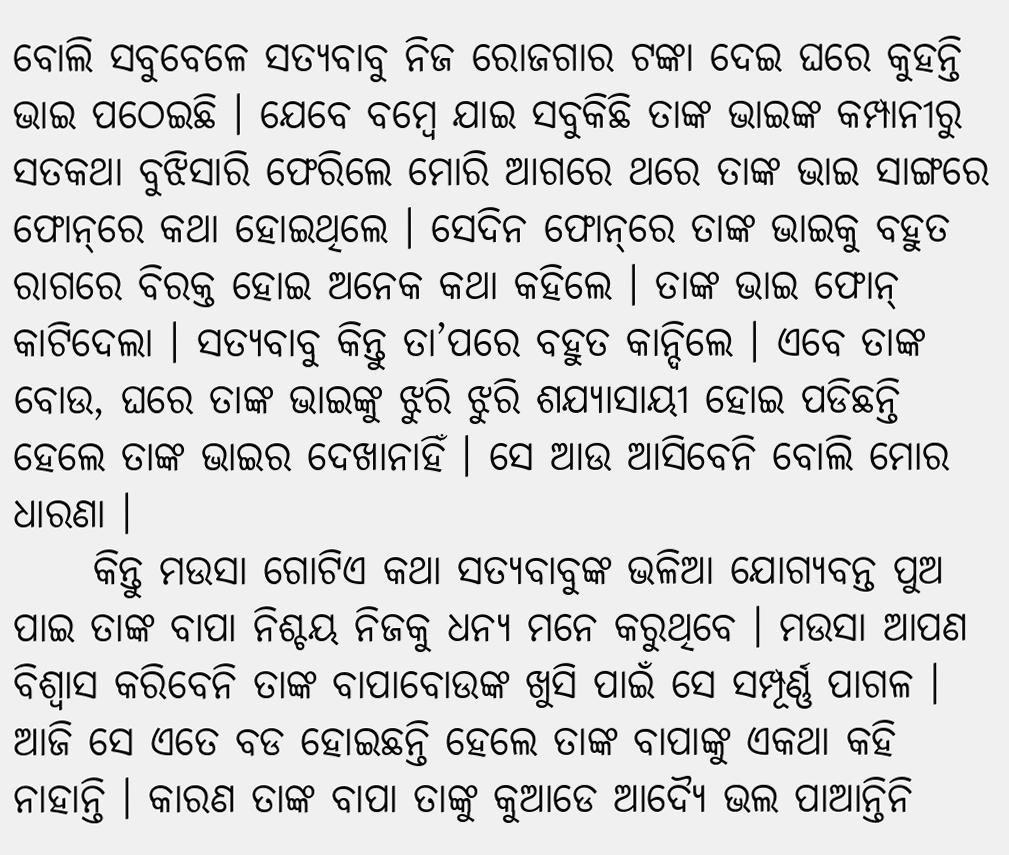ବୋଲି ସବୁବେଳେ ସତ୍ୟବାବୁ ନିଜ ରୋଜଗାର ଟଙ୍କା ଦେଇ ଘରେ କୁହନ୍ତି ଭାଇ ପଠେଇଛି । ଯେବେ ବମ୍ବେ ଯାଇ ସବୁକିଛି ତାଙ୍କ ଭାଇଙ୍କ କମ୍ପାନୀରୁ ସତକଥା ବୁଝିସାରି ଫେରିଲେ ମୋରି ଆଗରେ ଥରେ ତାଙ୍କ ଭାଇ ସାଙ୍ଗରେ ଫୋନ୍‌ରେ କଥା ହୋଇଥିଲେ । ସେଦିନ ଫୋନ୍‌ରେ ତାଙ୍କ ଭାଇକୁ ବହୁତ ରାଗରେ ବିରକ୍ତ ହୋଇ ଅନେକ କଥା କହିଲେ । ତାଙ୍କ ଭାଇ ଫୋନ୍ କାଟିଦେଲା । ସତ୍ୟବାବୁ କିନ୍ତୁ ତା’ପରେ ବହୁତ କାନ୍ଦିଲେ । ଏବେ ତାଙ୍କ ବୋଉ, ଘରେ ତାଙ୍କ ଭାଇଙ୍କୁ ଝୁରି ଝୁରି ଶଯ୍ୟାସାୟୀ ହୋଇ ପଡିଛନ୍ତି ହେଲେ ତାଙ୍କ ଭାଇର ଦେଖାନାହିଁ । ସେ ଆଉ ଆସିବେନି ବୋଲି ମୋର ଧାରଣା ।
     କିନ୍ତୁ ମଉସା ଗୋଟିଏ କଥା ସତ୍ୟବାବୁଙ୍କ ଭଳିଆ ଯୋଗ୍ୟବନ୍ତ ପୁଅ ପାଇ ତାଙ୍କ ବାପା ନିଶ୍ଚୟ ନିଜକୁ ଧନ୍ୟ ମନେ କରୁଥିବେ । ମଉସା ଆପଣ ବିଶ୍ୱାସ କରିବେନି ତାଙ୍କ ବାପାବୋଉଙ୍କ ଖୁସି ପାଇଁ ସେ ସମ୍ପୂର୍ଣ୍ଣ ପାଗଳ । ଆଜି ସେ ଏତେ ବଡ ହୋଇଛନ୍ତି ହେଲେ ତାଙ୍କ ବାପାଙ୍କୁ ଏକଥା କହି ନାହାନ୍ତି । କାରଣ ତାଙ୍କ ବାପା ତାଙ୍କୁ କୁଆଡେ ଆଦ୍ୟୈ ଭଲ ପାଆନ୍ତିନି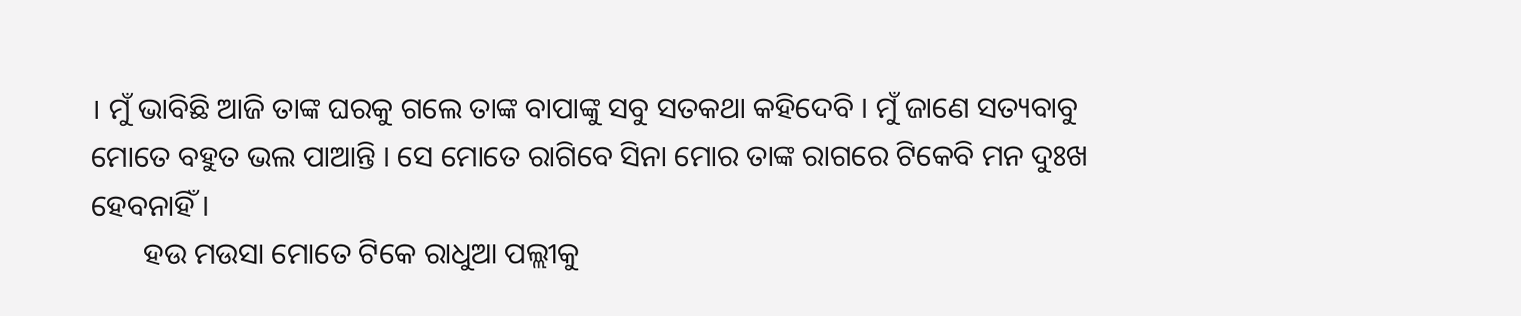। ମୁଁ ଭାବିଛି ଆଜି ତାଙ୍କ ଘରକୁ ଗଲେ ତାଙ୍କ ବାପାଙ୍କୁ ସବୁ ସତକଥା କହିଦେବି । ମୁଁ ଜାଣେ ସତ୍ୟବାବୁ ମୋତେ ବହୁତ ଭଲ ପାଆନ୍ତି । ସେ ମୋତେ ରାଗିବେ ସିନା ମୋର ତାଙ୍କ ରାଗରେ ଟିକେବି ମନ ଦୁଃଖ ହେବନାହିଁ ।
       ହଉ ମଉସା ମୋତେ ଟିକେ ରାଧୁଆ ପଲ୍ଲୀକୁ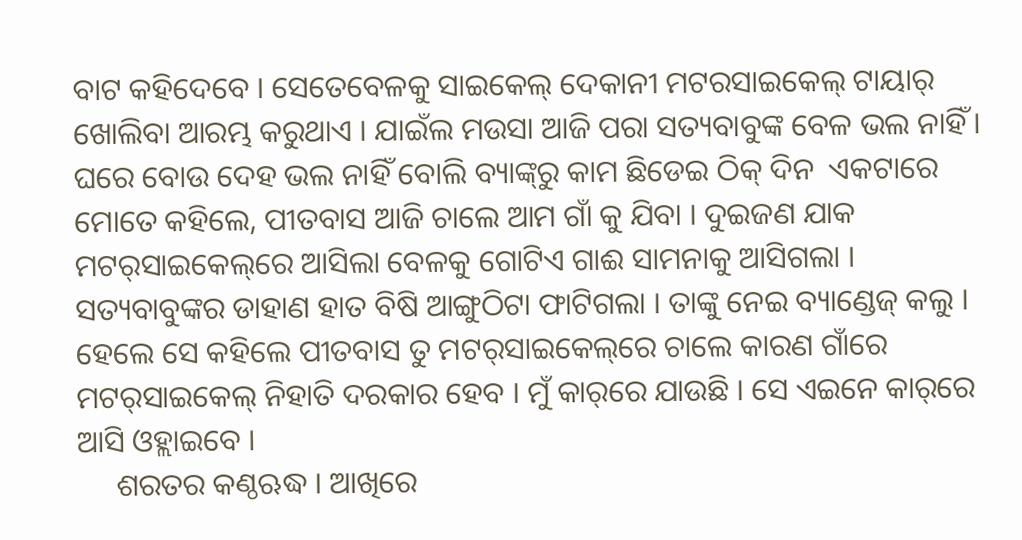ବାଟ କହିଦେବେ । ସେତେବେଳକୁ ସାଇକେଲ୍ ଦେକାନୀ ମଟରସାଇକେଲ୍ ଟାୟାର୍ ଖୋଲିବା ଆରମ୍ଭ କରୁଥାଏ । ଯାଇଁଲ ମଉସା ଆଜି ପରା ସତ୍ୟବାବୁଙ୍କ ବେଳ ଭଲ ନାହିଁ । ଘରେ ବୋଉ ଦେହ ଭଲ ନାହିଁ ବୋଲି ବ୍ୟାଙ୍କ୍‌ରୁ କାମ ଛିଡେଇ ଠିକ୍ ଦିନ  ଏକଟାରେ ମୋତେ କହିଲେ, ପୀତବାସ ଆଜି ଚାଲେ ଆମ ଗାଁ କୁ ଯିବା । ଦୁଇଜଣ ଯାକ ମଟର୍‌ସାଇକେଲ୍‌ରେ ଆସିଲା ବେଳକୁ ଗୋଟିଏ ଗାଈ ସାମନାକୁ ଆସିଗଲା । ସତ୍ୟବାବୁଙ୍କର ଡାହାଣ ହାତ ବିଷି ଆଙ୍ଗୁଠିଟା ଫାଟିଗଲା । ତାଙ୍କୁ ନେଇ ବ୍ୟାଣ୍ଡେଜ୍ କଲୁ । ହେଲେ ସେ କହିଲେ ପୀତବାସ ତୁ ମଟର୍‌ସାଇକେଲ୍‌ରେ ଚାଲେ କାରଣ ଗାଁରେ ମଟର୍‌ସାଇକେଲ୍ ନିହାତି ଦରକାର ହେବ । ମୁଁ କାର୍‌ରେ ଯାଉଛି । ସେ ଏଇନେ କାର୍‌ରେ ଆସି ଓହ୍ଲାଇବେ ।
     ଶରତର କଣ୍ଠଋଦ୍ଧ । ଆଖିରେ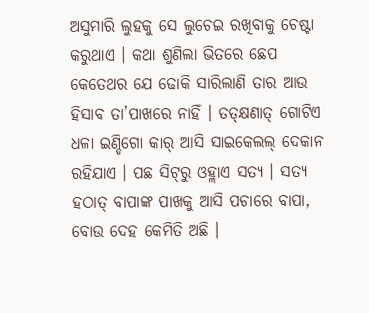ଅସୁମାରି ଲୁହକୁ ସେ ଲୁଚେଇ ରଖିବାକୁ ଚେଷ୍ଟା କରୁଥାଏ । କଥା ଶୁଣିଲା ଭିତରେ ଛେପ କେତେଥର ଯେ ଢୋକି ସାରିଲାଣି ତାର ଆଉ ହିସାବ ତା’ପାଖରେ ନାହିଁ । ତତ୍‌କ୍ଷଣାତ୍ ଗୋଟିଏ ଧଳା ଇଣ୍ଡିଗୋ କାର୍ ଆସି ସାଇକେଲଲ୍ ଦେକାନ ରହିଯାଏ । ପଛ ସିଟ୍‌ରୁ ଓହ୍ଲାଏ ସତ୍ୟ । ସତ୍ୟ ହଠାତ୍ ବାପାଙ୍କ ପାଖକୁ ଆସି ପଚାରେ ବାପା, ବୋଉ ଦେହ କେମିତି ଅଛି ।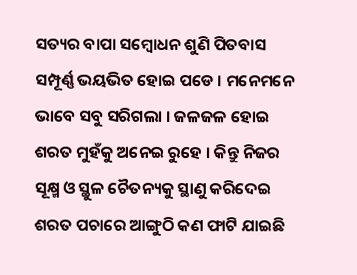ସତ୍ୟର ବାପା ସମ୍ବୋଧନ ଶୁଣି ପିତବାସ ସମ୍ପୂର୍ଣ୍ଣ ଭୟଭିତ ହୋଇ ପଡେ । ମନେମନେ ଭାବେ ସବୁ ସରିଗଲା । ଜଳଜଳ ହୋଇ ଶରତ ମୁହଁକୁ ଅନେଇ ରୁହେ । କିନ୍ତୁ ନିଜର ସୂକ୍ଷ୍ମ ଓ ସ୍ଥୁଳ ଚୈତନ୍ୟକୁ ସ୍ଥାଣୁ କରିଦେଇ ଶରତ ପଚାରେ ଆଙ୍ଗୁଠି କଣ ଫାଟି ଯାଇଛି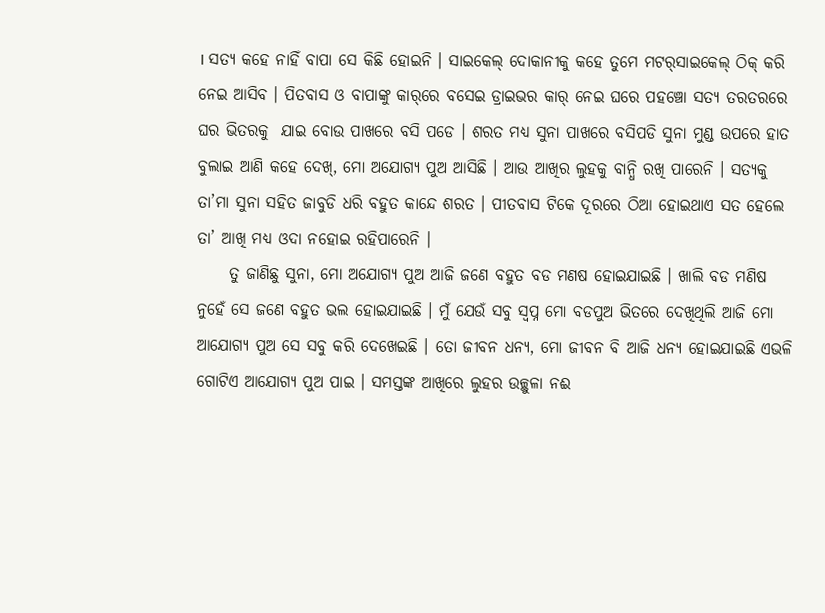। ସତ୍ୟ କହେ ନାହିଁ ବାପା ସେ କିଛି ହୋଇନି । ସାଇକେଲ୍ ଦୋକାନୀକୁ କହେ ତୁମେ ମଟର୍‌ସାଇକେଲ୍ ଠିକ୍ କରି ନେଇ ଆସିବ । ପିତବାସ ଓ ବାପାଙ୍କୁ କାର୍‌ରେ ବସେଇ ଡ୍ରାଇଭର କାର୍ ନେଇ ଘରେ ପହଞ୍ଚୋ ସତ୍ୟ ତରତରରେ ଘର ଭିତରକୁ  ଯାଇ ବୋଉ ପାଖରେ ବସି ପଡେ । ଶରତ ମଧ୍ୟ ସୁନା ପାଖରେ ବସିପଡି ସୁନା ମୁଣ୍ଡ ଉପରେ ହାତ ବୁଲାଇ ଆଣି କହେ ଦେଖ୍‌, ମୋ ଅଯୋଗ୍ୟ ପୁଅ ଆସିଛି । ଆଉ ଆଖିର ଲୁହକୁ ବାନ୍ଧି ରଖି ପାରେନି । ସତ୍ୟକୁ ତା’ମା ସୁନା ସହିତ ଜାବୁଡି ଧରି ବହୁତ କାନ୍ଦେ ଶରତ । ପୀତବାସ ଟିକେ ଦୂରରେ ଠିଆ ହୋଇଥାଏ ସତ ହେଲେ ତା’ ଆଖି ମଧ୍ୟ ଓଦା ନହୋଇ ରହିପାରେନି ।
     ତୁ ଜାଣିଛୁ ସୁନା, ମୋ ଅଯୋଗ୍ୟ ପୁଅ ଆଜି ଜଣେ ବହୁତ ବଡ ମଣଷ ହୋଇଯାଇଛି । ଖାଲି ବଡ ମଣିଷ ନୁହେଁ ସେ ଜଣେ ବହୁତ ଭଲ ହୋଇଯାଇଛି । ମୁଁ ଯେଉଁ ସବୁ ସ୍ୱପ୍ନ ମୋ ବଡପୁଅ ଭିତରେ ଦେଖିଥିଲି ଆଜି ମୋ ଆଯୋଗ୍ୟ ପୁଅ ସେ ସବୁ କରି ଦେଖେଇଛି । ତୋ ଜୀବନ ଧନ୍ୟ, ମୋ ଜୀବନ ବି ଆଜି ଧନ୍ୟ ହୋଇଯାଇଛି ଏଭଳି ଗୋଟିଏ ଆଯୋଗ୍ୟ ପୁଅ ପାଇ । ସମସ୍ତଙ୍କ ଆଖିରେ ଲୁହର ଉଚ୍ଛୁଳା ନଈ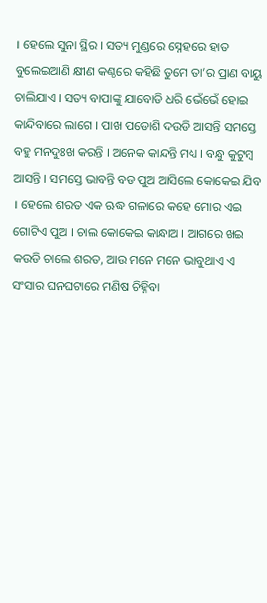। ହେଲେ ସୁନା ସ୍ଥିର । ସତ୍ୟ ମୁଣ୍ଡରେ ସ୍ନେହରେ ହାତ ବୁଲେଇଆଣି କ୍ଷୀଣ କଣ୍ଠରେ କହିଛି ତୁମେ ତା’ର ପ୍ରାଣ ବାୟୁ ଚାଲିଯାଏ । ସତ୍ୟ ବାପାଙ୍କୁ ଯାବୋଡି ଧରି ଭେଁଭେଁ ହୋଇ କାନ୍ଦିବାରେ ଲାଗେ । ପାଖ ପଡୋଶି ଦଉଡି ଆସନ୍ତି ସମସ୍ତେ ବହୁ ମନଦୁଃଖ କରନ୍ତି । ଅନେକ କାନ୍ଦନ୍ତି ମଧ୍ୟ । ବନ୍ଧୁ କୁଟୁମ୍ବ ଆସନ୍ତି । ସମସ୍ତେ ଭାବନ୍ତି ବଡ ପୁଅ ଆସିଲେ କୋକେଇ ଯିବ । ହେଲେ ଶରତ ଏକ ଋଦ୍ଧ ଗଳାରେ କହେ ମୋର ଏଇ ଗୋଟିଏ ପୁଅ । ଚାଲ କୋକେଇ କାନ୍ଧାଅ । ଆଗରେ ଖଇ କଉଡି ଚାଲେ ଶରତ, ଆଉ ମନେ ମନେ ଭାବୁଥାଏ ଏ ସଂସାର ଘନଘଟାରେ ମଣିଷ ଚିହ୍ନିବା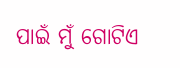ପାଇଁ ମୁଁ ଗୋଟିଏ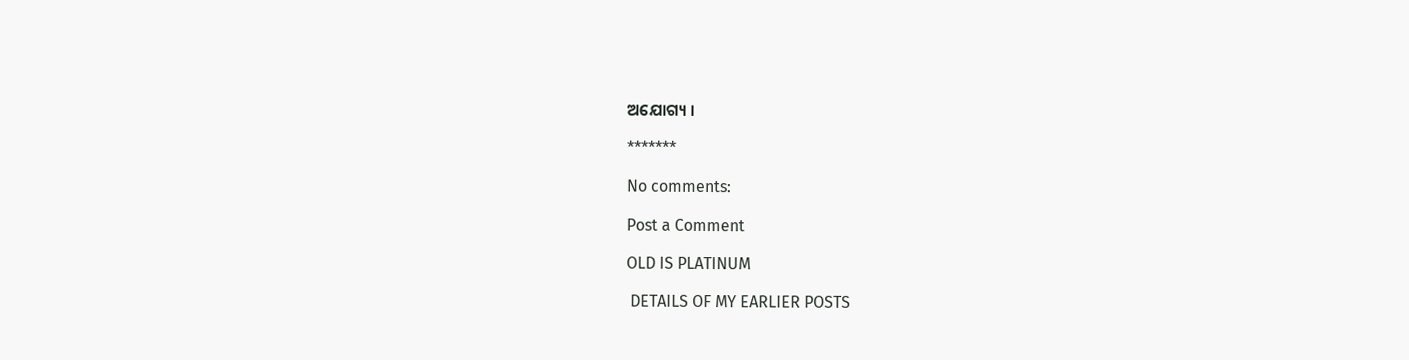ଅଯୋଗ୍ୟ ।

*******

No comments:

Post a Comment

OLD IS PLATINUM

 DETAILS OF MY EARLIER POSTS